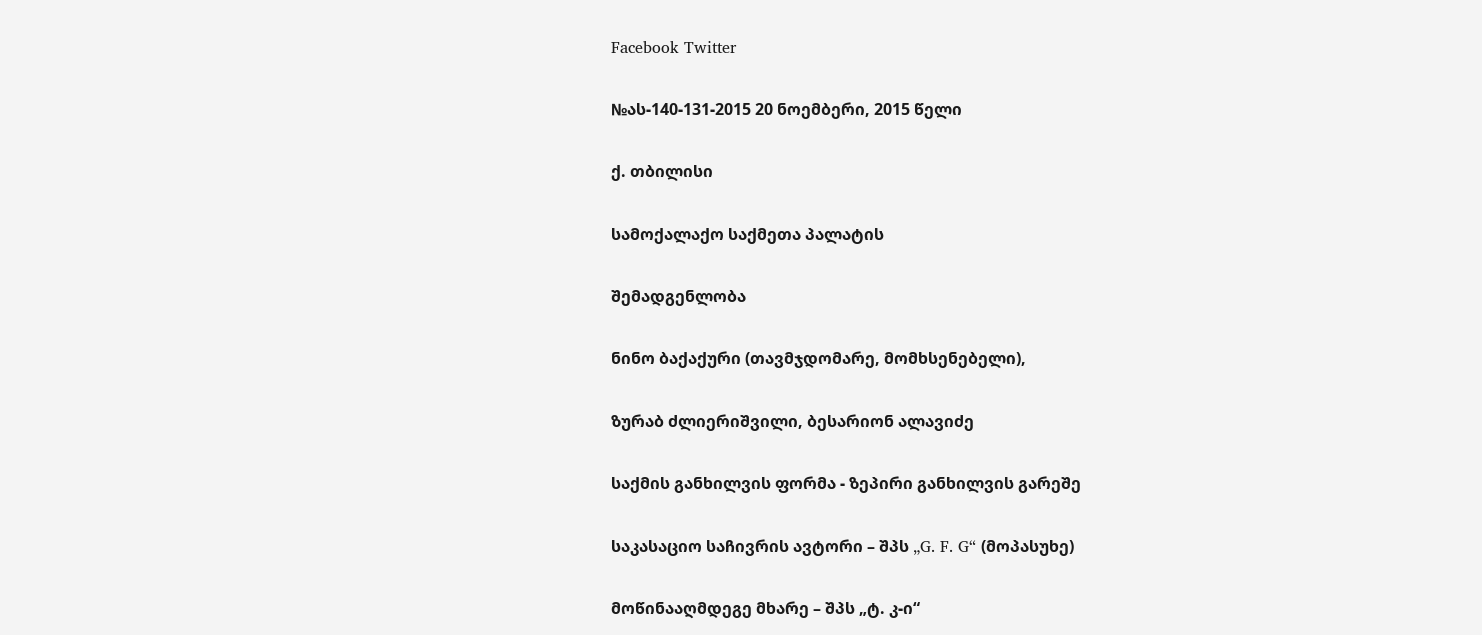Facebook Twitter

№ას-140-131-2015 20 ნოემბერი, 2015 წელი

ქ. თბილისი

სამოქალაქო საქმეთა პალატის

შემადგენლობა

ნინო ბაქაქური (თავმჯდომარე, მომხსენებელი),

ზურაბ ძლიერიშვილი, ბესარიონ ალავიძე

საქმის განხილვის ფორმა - ზეპირი განხილვის გარეშე

საკასაციო საჩივრის ავტორი – შპს „G. F. G“ (მოპასუხე)

მოწინააღმდეგე მხარე – შპს „ტ. კ-ი“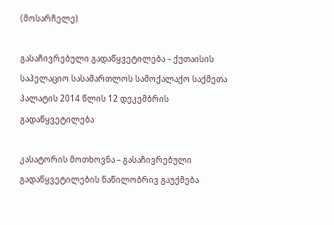(მოსარჩელე)

გასაჩივრებული გადაწყვეტილება – ქუთაისის საპელაციო სასამართლოს სამოქალაქო საქმეთა პალატის 2014 წლის 12 დეკემბრის გადაწყვეტილება

კასატორის მოთხოვნა – გასაჩივრებული გადაწყვეტილების ნაწილობრივ გაუქმება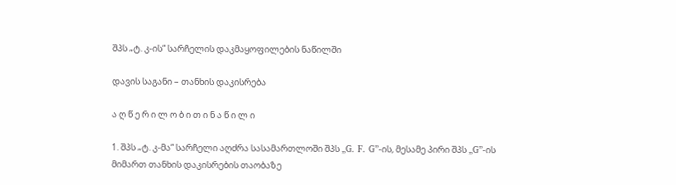შპს „ტ. კ-ის“ სარჩელის დაკმაყოფილების ნაწილში

დავის საგანი – თანხის დაკისრება

ა ღ წ ე რ ი ლ ო ბ ი თ ი ნ ა წ ი ლ ი

1. შპს „ტ. კ-მა“ სარჩელი აღძრა სასამართლოში შპს „G. F. G”-ის, მესამე პირი შპს „G”-ის მიმართ თანხის დაკისრების თაობაზე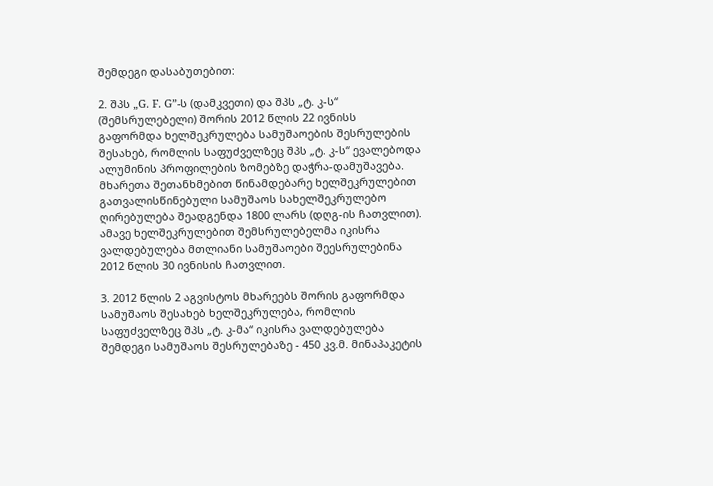შემდეგი დასაბუთებით:

2. შპს „G. F. G”-ს (დამკვეთი) და შპს „ტ. კ-ს“ (შემსრულებელი) შორის 2012 წლის 22 ივნისს გაფორმდა ხელშეკრულება სამუშაოების შესრულების შესახებ, რომლის საფუძველზეც შპს „ტ. კ-ს“ ევალებოდა ალუმინის პროფილების ზომებზე დაჭრა-დამუშავება. მხარეთა შეთანხმებით წინამდებარე ხელშეკრულებით გათვალისწინებული სამუშაოს სახელშეკრულებო ღირებულება შეადგენდა 1800 ლარს (დღგ-ის ჩათვლით). ამავე ხელშეკრულებით შემსრულებელმა იკისრა ვალდებულება მთლიანი სამუშაოები შეესრულებინა 2012 წლის 30 ივნისის ჩათვლით.

3. 2012 წლის 2 აგვისტოს მხარეებს შორის გაფორმდა სამუშაოს შესახებ ხელშეკრულება, რომლის საფუძველზეც შპს „ტ. კ-მა“ იკისრა ვალდებულება შემდეგი სამუშაოს შესრულებაზე - 450 კვ.მ. მინაპაკეტის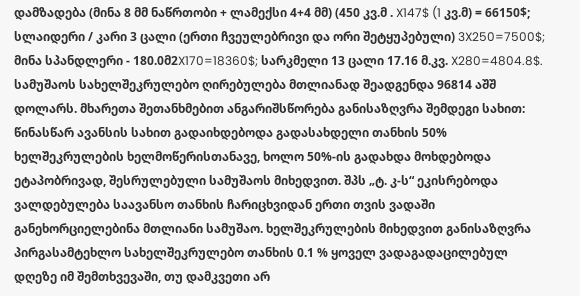დამზადება (მინა 8 მმ ნაწრთობი + ლამექსი 4+4 მმ) (450 კვ.მ . X147$ (1 კვ.მ) = 66150$; სლაიდერი / კარი 3 ცალი (ერთი ჩვეულებრივი და ორი შეტყუპებული) 3X250=7500$; მინა სპანდლერი - 180.0მ2X170=18360$; სარკმელი 13 ცალი 17.16 მ.კვ. X280=4804.8$. სამუშაოს სახელშეკრულებო ღირებულება მთლიანად შეადგენდა 96814 აშშ დოლარს. მხარეთა შეთანხმებით ანგარიშსწორება განისაზღვრა შემდეგი სახით: წინასწარ ავანსის სახით გადაიხდებოდა გადასახდელი თანხის 50% ხელშეკრულების ხელმოწერისთანავე, ხოლო 50%-ის გადახდა მოხდებოდა ეტაპობრივად, შესრულებული სამუშაოს მიხედვით. შპს „ტ. კ-ს“ ეკისრებოდა ვალდებულება საავანსო თანხის ჩარიცხვიდან ერთი თვის ვადაში განეხორციელებინა მთლიანი სამუშაო. ხელშეკრულების მიხედვით განისაზღვრა პირგასამტეხლო სახელშეკრულებო თანხის 0.1 % ყოველ ვადაგადაცილებულ დღეზე იმ შემთხვევაში, თუ დამკვეთი არ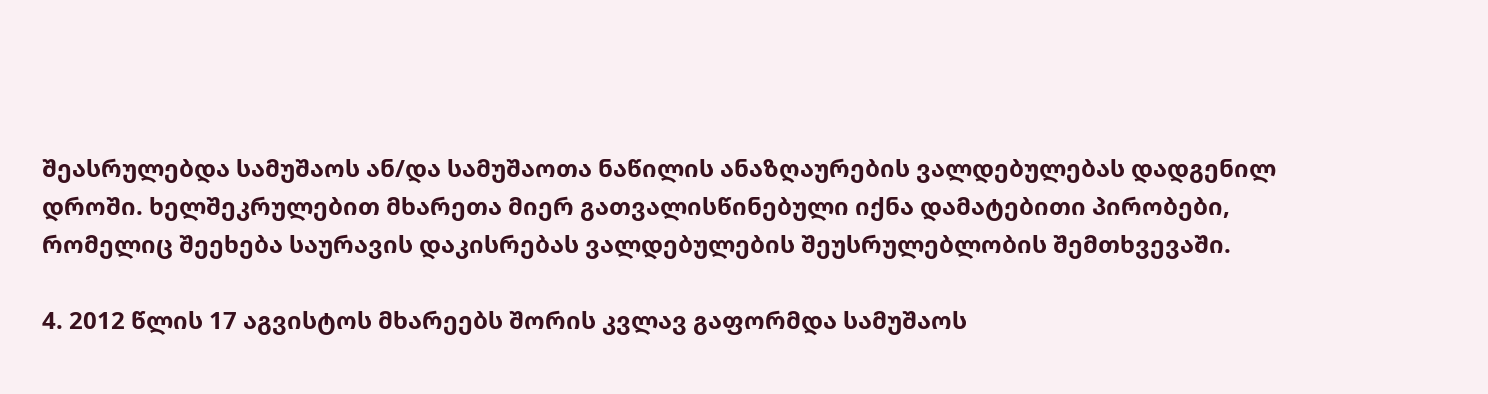შეასრულებდა სამუშაოს ან/და სამუშაოთა ნაწილის ანაზღაურების ვალდებულებას დადგენილ დროში. ხელშეკრულებით მხარეთა მიერ გათვალისწინებული იქნა დამატებითი პირობები, რომელიც შეეხება საურავის დაკისრებას ვალდებულების შეუსრულებლობის შემთხვევაში.

4. 2012 წლის 17 აგვისტოს მხარეებს შორის კვლავ გაფორმდა სამუშაოს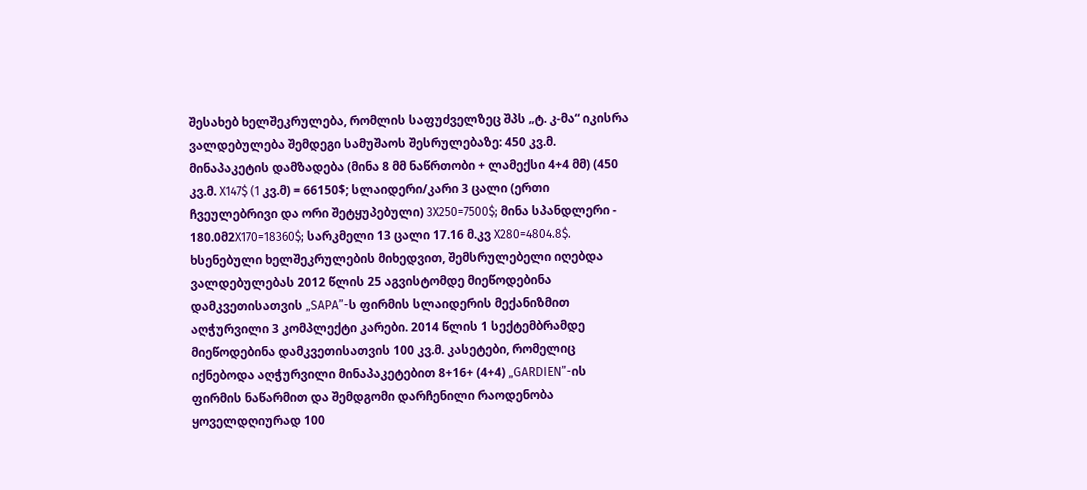შესახებ ხელშეკრულება, რომლის საფუძველზეც შპს „ტ. კ-მა“ იკისრა ვალდებულება შემდეგი სამუშაოს შესრულებაზე: 450 კვ.მ. მინაპაკეტის დამზადება (მინა 8 მმ ნაწრთობი + ლამექსი 4+4 მმ) (450 კვ.მ. X147$ (1 კვ.მ) = 66150$; სლაიდერი/კარი 3 ცალი (ერთი ჩვეულებრივი და ორი შეტყუპებული) 3X250=7500$; მინა სპანდლერი - 180.0მ2X170=18360$; სარკმელი 13 ცალი 17.16 მ.კვ X280=4804.8$. ხსენებული ხელშეკრულების მიხედვით, შემსრულებელი იღებდა ვალდებულებას 2012 წლის 25 აგვისტომდე მიეწოდებინა დამკვეთისათვის „SAPA”-ს ფირმის სლაიდერის მექანიზმით აღჭურვილი 3 კომპლექტი კარები. 2014 წლის 1 სექტემბრამდე მიეწოდებინა დამკვეთისათვის 100 კვ.მ. კასეტები, რომელიც იქნებოდა აღჭურვილი მინაპაკეტებით 8+16+ (4+4) „GARDIEN”-ის ფირმის ნაწარმით და შემდგომი დარჩენილი რაოდენობა ყოველდღიურად 100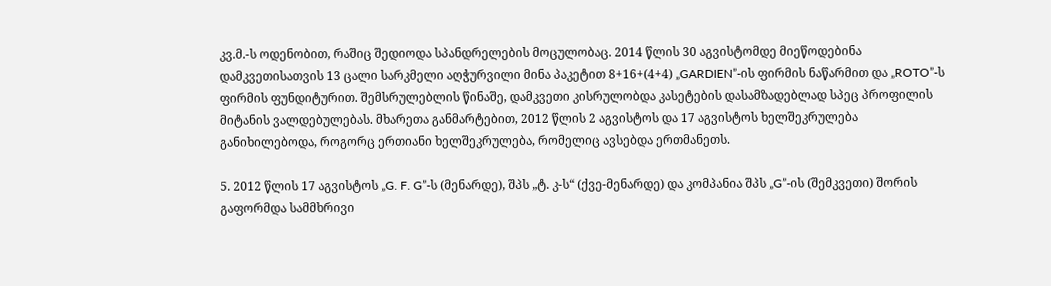კვ.მ.-ს ოდენობით, რაშიც შედიოდა სპანდრელების მოცულობაც. 2014 წლის 30 აგვისტომდე მიეწოდებინა დამკვეთისათვის 13 ცალი სარკმელი აღჭურვილი მინა პაკეტით 8+16+(4+4) „GARDIEN”-ის ფირმის ნაწარმით და „ROTO”-ს ფირმის ფუნდიტურით. შემსრულებლის წინაშე, დამკვეთი კისრულობდა კასეტების დასამზადებლად სპეც პროფილის მიტანის ვალდებულებას. მხარეთა განმარტებით, 2012 წლის 2 აგვისტოს და 17 აგვისტოს ხელშეკრულება განიხილებოდა, როგორც ერთიანი ხელშეკრულება, რომელიც ავსებდა ერთმანეთს.

5. 2012 წლის 17 აგვისტოს „G. F. G”-ს (მენარდე), შპს „ტ. კ-ს“ (ქვე-მენარდე) და კომპანია შპს „G”-ის (შემკვეთი) შორის გაფორმდა სამმხრივი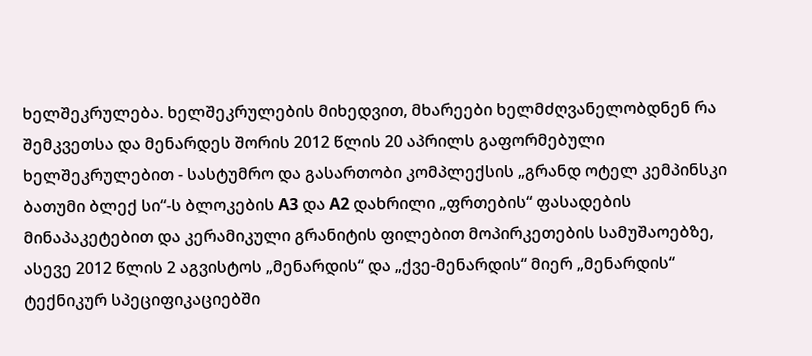ხელშეკრულება. ხელშეკრულების მიხედვით, მხარეები ხელმძღვანელობდნენ რა შემკვეთსა და მენარდეს შორის 2012 წლის 20 აპრილს გაფორმებული ხელშეკრულებით - სასტუმრო და გასართობი კომპლექსის „გრანდ ოტელ კემპინსკი ბათუმი ბლექ სი“-ს ბლოკების A3 და A2 დახრილი „ფრთების“ ფასადების მინაპაკეტებით და კერამიკული გრანიტის ფილებით მოპირკეთების სამუშაოებზე, ასევე 2012 წლის 2 აგვისტოს „მენარდის“ და „ქვე-მენარდის“ მიერ „მენარდის“ ტექნიკურ სპეციფიკაციებში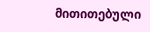მითითებული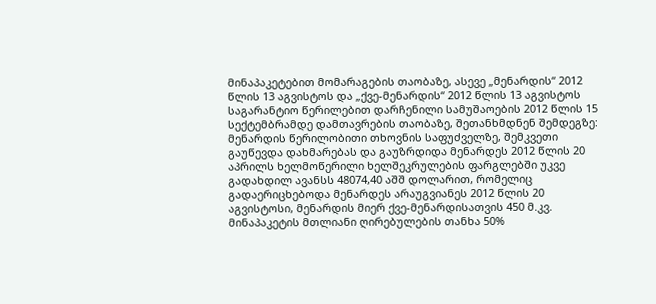მინაპაკეტებით მომარაგების თაობაზე, ასევე „მენარდის“ 2012 წლის 13 აგვისტოს და „ქვე-მენარდის“ 2012 წლის 13 აგვისტოს საგარანტიო წერილებით დარჩენილი სამუშაოების 2012 წლის 15 სექტემბრამდე დამთავრების თაობაზე, შეთანხმდნენ შემდეგზე: მენარდის წერილობითი თხოვნის საფუძველზე, შემკვეთი გაუწევდა დახმარებას და გაუზრდიდა მენარდეს 2012 წლის 20 აპრილს ხელმოწერილი ხელშეკრულების ფარგლებში უკვე გადახდილ ავანსს 48074,40 აშშ დოლარით, რომელიც გადაერიცხებოდა მენარდეს არაუგვიანეს 2012 წლის 20 აგვისტოსი, მენარდის მიერ ქვე-მენარდისათვის 450 მ.კვ. მინაპაკეტის მთლიანი ღირებულების თანხა 50%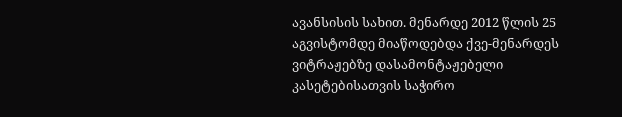ავანსისის სახით. მენარდე 2012 წლის 25 აგვისტომდე მიაწოდებდა ქვე-მენარდეს ვიტრაჟებზე დასამონტაჟებელი კასეტებისათვის საჭირო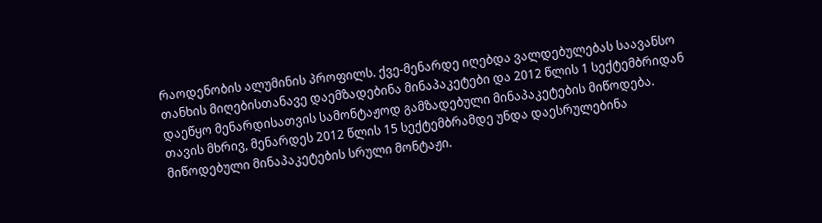რაოდენობის ალუმინის პროფილს. ქვე-მენარდე იღებდა ვალდებულებას საავანსო თანხის მიღებისთანავე დაემზადებინა მინაპაკეტები და 2012 წლის 1 სექტემბრიდან დაეწყო მენარდისათვის სამონტაჟოდ გამზადებული მინაპაკეტების მიწოდება. თავის მხრივ, მენარდეს 2012 წლის 15 სექტემბრამდე უნდა დაესრულებინა მიწოდებული მინაპაკეტების სრული მონტაჟი.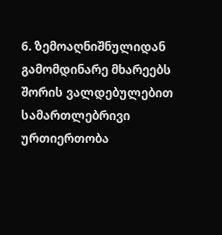6. ზემოაღნიშნულიდან გამომდინარე მხარეებს შორის ვალდებულებით სამართლებრივი ურთიერთობა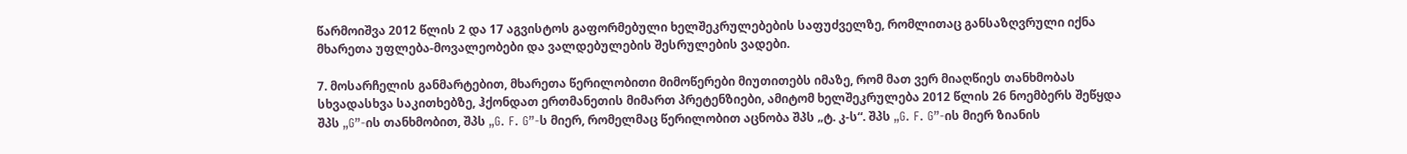წარმოიშვა 2012 წლის 2 და 17 აგვისტოს გაფორმებული ხელშეკრულებების საფუძველზე, რომლითაც განსაზღვრული იქნა მხარეთა უფლება-მოვალეობები და ვალდებულების შესრულების ვადები.

7. მოსარჩელის განმარტებით, მხარეთა წერილობითი მიმოწერები მიუთითებს იმაზე, რომ მათ ვერ მიაღწიეს თანხმობას სხვადასხვა საკითხებზე, ჰქონდათ ერთმანეთის მიმართ პრეტენზიები, ამიტომ ხელშეკრულება 2012 წლის 26 ნოემბერს შეწყდა შპს „G”-ის თანხმობით, შპს „G. F. G”-ს მიერ, რომელმაც წერილობით აცნობა შპს „ტ. კ-ს“. შპს „G. F. G”-ის მიერ ზიანის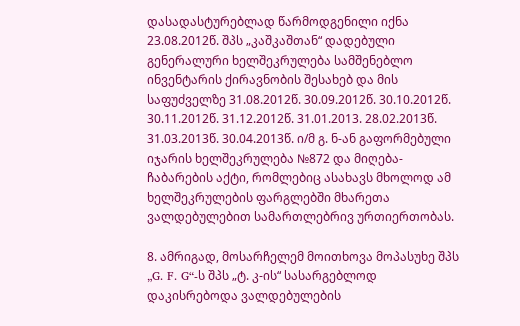დასადასტურებლად წარმოდგენილი იქნა 23.08.2012წ. შპს „კაშკაშთან“ დადებული გენერალური ხელშეკრულება სამშენებლო ინვენტარის ქირავნობის შესახებ და მის საფუძველზე 31.08.2012წ. 30.09.2012წ. 30.10.2012წ. 30.11.2012წ. 31.12.2012წ. 31.01.2013. 28.02.2013წ. 31.03.2013წ. 30.04.2013წ. ი/მ გ. ნ-ან გაფორმებული იჯარის ხელშეკრულება №872 და მიღება- ჩაბარების აქტი, რომლებიც ასახავს მხოლოდ ამ ხელშეკრულების ფარგლებში მხარეთა ვალდებულებით სამართლებრივ ურთიერთობას.

8. ამრიგად, მოსარჩელემ მოითხოვა მოპასუხე შპს „G. F. G“-ს შპს „ტ. კ-ის“ სასარგებლოდ დაკისრებოდა ვალდებულების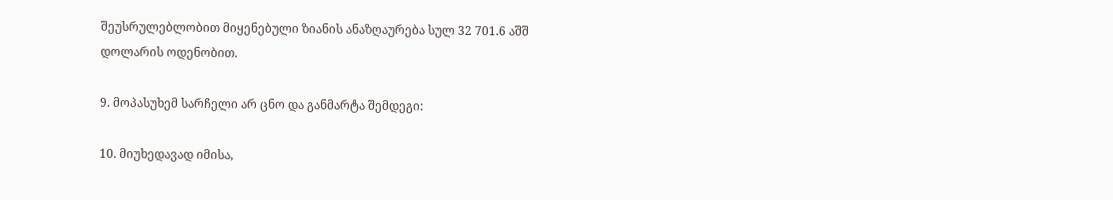შეუსრულებლობით მიყენებული ზიანის ანაზღაურება სულ 32 701.6 აშშ დოლარის ოდენობით.

9. მოპასუხემ სარჩელი არ ცნო და განმარტა შემდეგი:

10. მიუხედავად იმისა,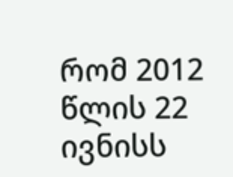რომ 2012 წლის 22 ივნისს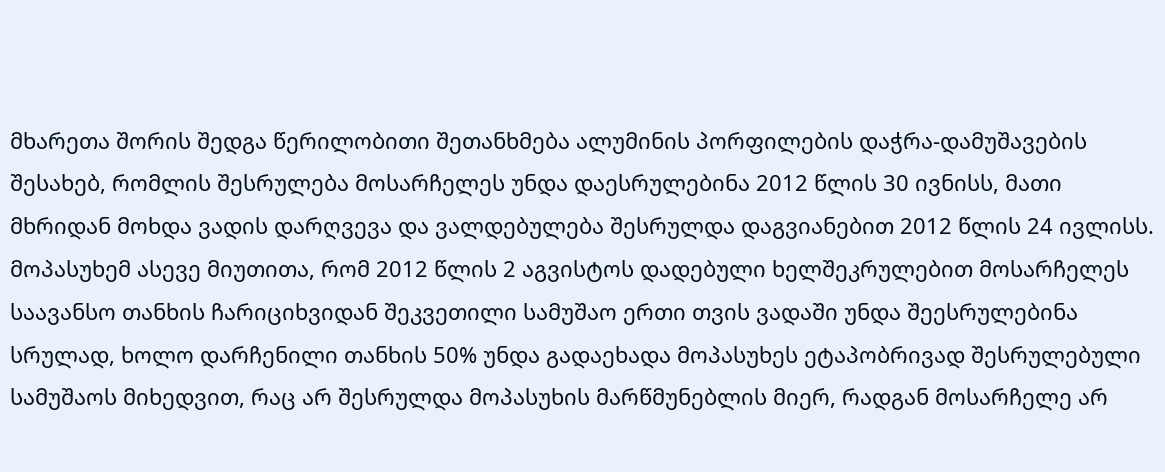მხარეთა შორის შედგა წერილობითი შეთანხმება ალუმინის პორფილების დაჭრა-დამუშავების შესახებ, რომლის შესრულება მოსარჩელეს უნდა დაესრულებინა 2012 წლის 30 ივნისს, მათი მხრიდან მოხდა ვადის დარღვევა და ვალდებულება შესრულდა დაგვიანებით 2012 წლის 24 ივლისს. მოპასუხემ ასევე მიუთითა, რომ 2012 წლის 2 აგვისტოს დადებული ხელშეკრულებით მოსარჩელეს საავანსო თანხის ჩარიციხვიდან შეკვეთილი სამუშაო ერთი თვის ვადაში უნდა შეესრულებინა სრულად, ხოლო დარჩენილი თანხის 50% უნდა გადაეხადა მოპასუხეს ეტაპობრივად შესრულებული სამუშაოს მიხედვით, რაც არ შესრულდა მოპასუხის მარწმუნებლის მიერ, რადგან მოსარჩელე არ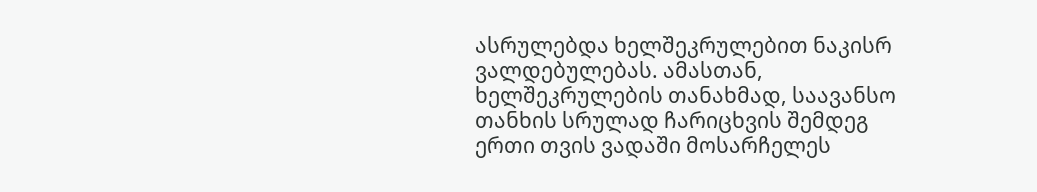ასრულებდა ხელშეკრულებით ნაკისრ ვალდებულებას. ამასთან, ხელშეკრულების თანახმად, საავანსო თანხის სრულად ჩარიცხვის შემდეგ ერთი თვის ვადაში მოსარჩელეს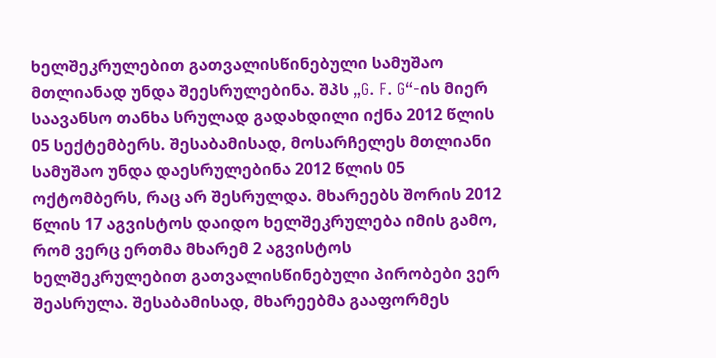ხელშეკრულებით გათვალისწინებული სამუშაო მთლიანად უნდა შეესრულებინა. შპს „G. F. G“-ის მიერ საავანსო თანხა სრულად გადახდილი იქნა 2012 წლის 05 სექტემბერს. შესაბამისად, მოსარჩელეს მთლიანი სამუშაო უნდა დაესრულებინა 2012 წლის 05 ოქტომბერს, რაც არ შესრულდა. მხარეებს შორის 2012 წლის 17 აგვისტოს დაიდო ხელშეკრულება იმის გამო, რომ ვერც ერთმა მხარემ 2 აგვისტოს ხელშეკრულებით გათვალისწინებული პირობები ვერ შეასრულა. შესაბამისად, მხარეებმა გააფორმეს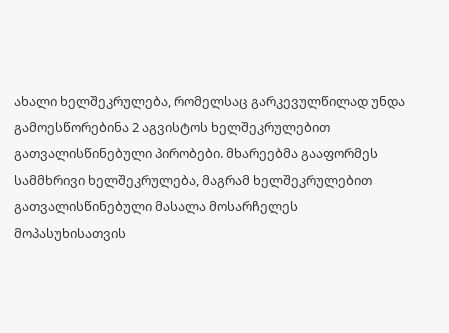ახალი ხელშეკრულება, რომელსაც გარკევულწილად უნდა გამოესწორებინა 2 აგვისტოს ხელშეკრულებით გათვალისწინებული პირობები. მხარეებმა გააფორმეს სამმხრივი ხელშეკრულება, მაგრამ ხელშეკრულებით გათვალისწინებული მასალა მოსარჩელეს მოპასუხისათვის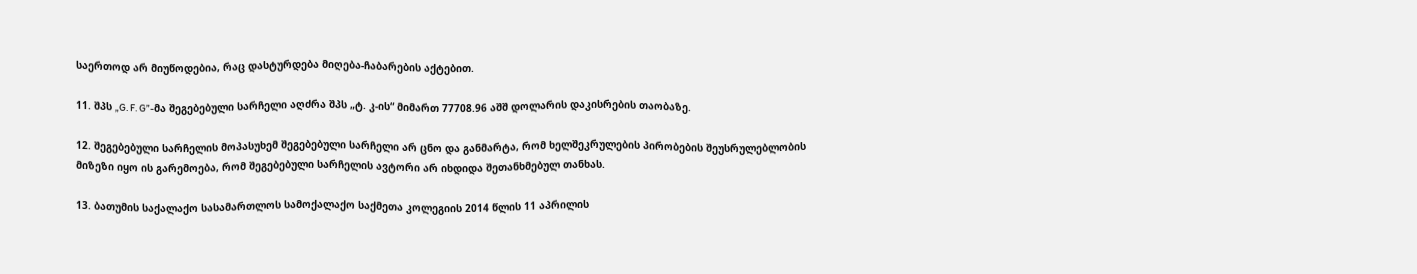საერთოდ არ მიუწოდებია, რაც დასტურდება მიღება-ჩაბარების აქტებით.

11. შპს „G. F. G”-მა შეგებებული სარჩელი აღძრა შპს „ტ. კ-ის“ მიმართ 77708.96 აშშ დოლარის დაკისრების თაობაზე.

12. შეგებებული სარჩელის მოპასუხემ შეგებებული სარჩელი არ ცნო და განმარტა, რომ ხელშეკრულების პირობების შეუსრულებლობის მიზეზი იყო ის გარემოება, რომ შეგებებული სარჩელის ავტორი არ იხდიდა შეთანხმებულ თანხას.

13. ბათუმის საქალაქო სასამართლოს სამოქალაქო საქმეთა კოლეგიის 2014 წლის 11 აპრილის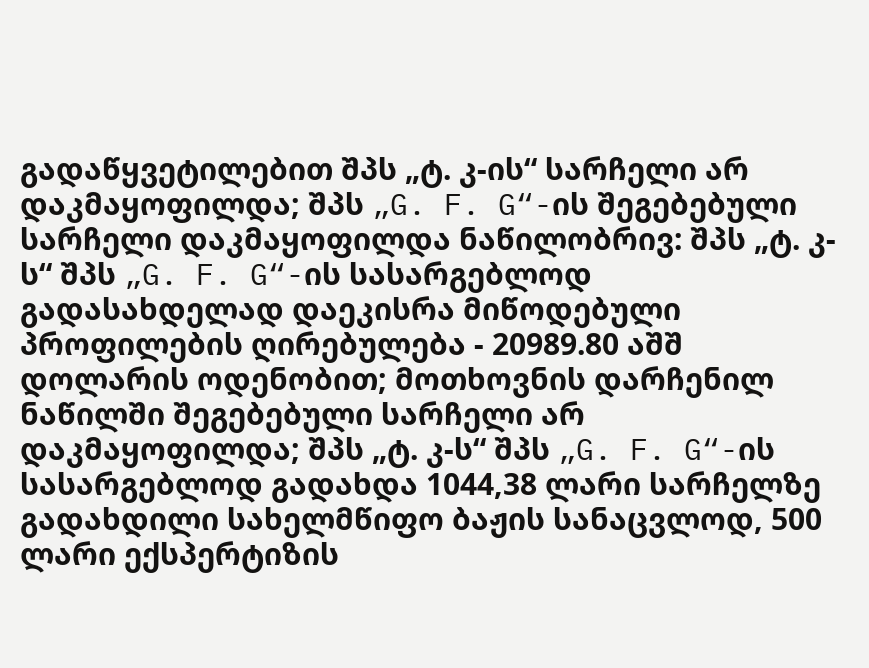გადაწყვეტილებით შპს „ტ. კ-ის“ სარჩელი არ დაკმაყოფილდა; შპს „G. F. G“-ის შეგებებული სარჩელი დაკმაყოფილდა ნაწილობრივ: შპს „ტ. კ-ს“ შპს „G. F. G“-ის სასარგებლოდ გადასახდელად დაეკისრა მიწოდებული პროფილების ღირებულება - 20989.80 აშშ დოლარის ოდენობით; მოთხოვნის დარჩენილ ნაწილში შეგებებული სარჩელი არ დაკმაყოფილდა; შპს „ტ. კ-ს“ შპს „G. F. G“-ის სასარგებლოდ გადახდა 1044,38 ლარი სარჩელზე გადახდილი სახელმწიფო ბაჟის სანაცვლოდ, 500 ლარი ექსპერტიზის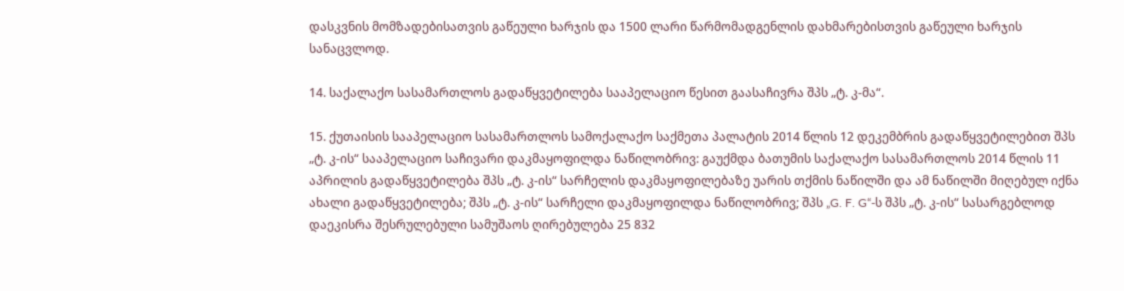დასკვნის მომზადებისათვის გაწეული ხარჯის და 1500 ლარი წარმომადგენლის დახმარებისთვის გაწეული ხარჯის სანაცვლოდ.

14. საქალაქო სასამართლოს გადაწყვეტილება სააპელაციო წესით გაასაჩივრა შპს „ტ. კ-მა“.

15. ქუთაისის სააპელაციო სასამართლოს სამოქალაქო საქმეთა პალატის 2014 წლის 12 დეკემბრის გადაწყვეტილებით შპს „ტ. კ-ის“ სააპელაციო საჩივარი დაკმაყოფილდა ნაწილობრივ: გაუქმდა ბათუმის საქალაქო სასამართლოს 2014 წლის 11 აპრილის გადაწყვეტილება შპს „ტ. კ-ის“ სარჩელის დაკმაყოფილებაზე უარის თქმის ნაწილში და ამ ნაწილში მიღებულ იქნა ახალი გადაწყვეტილება; შპს „ტ. კ-ის“ სარჩელი დაკმაყოფილდა ნაწილობრივ; შპს „G. F. G“-ს შპს „ტ. კ-ის“ სასარგებლოდ დაეკისრა შესრულებული სამუშაოს ღირებულება 25 832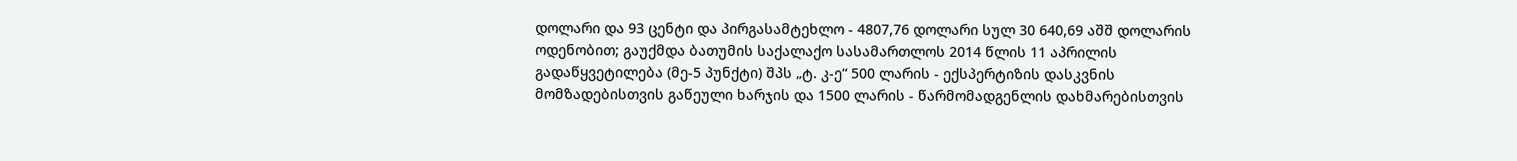დოლარი და 93 ცენტი და პირგასამტეხლო - 4807,76 დოლარი სულ 30 640,69 აშშ დოლარის ოდენობით; გაუქმდა ბათუმის საქალაქო სასამართლოს 2014 წლის 11 აპრილის გადაწყვეტილება (მე-5 პუნქტი) შპს „ტ. კ-ე“ 500 ლარის - ექსპერტიზის დასკვნის მომზადებისთვის გაწეული ხარჯის და 1500 ლარის - წარმომადგენლის დახმარებისთვის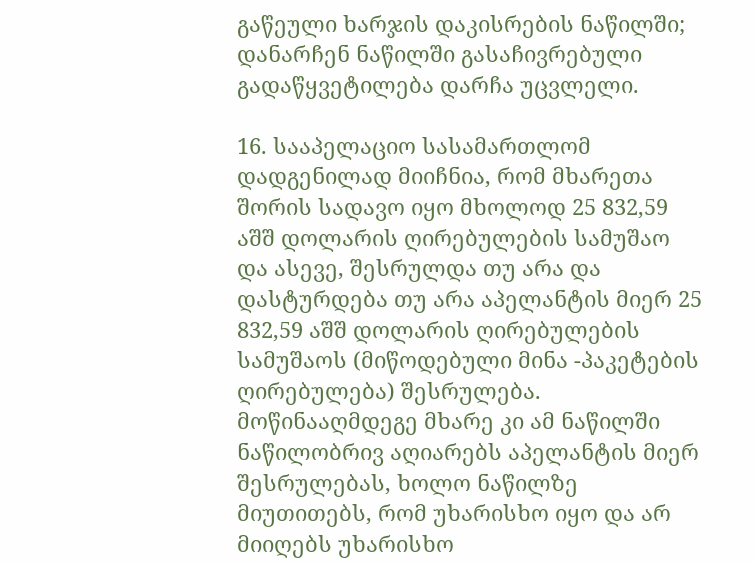გაწეული ხარჯის დაკისრების ნაწილში; დანარჩენ ნაწილში გასაჩივრებული გადაწყვეტილება დარჩა უცვლელი.

16. სააპელაციო სასამართლომ დადგენილად მიიჩნია, რომ მხარეთა შორის სადავო იყო მხოლოდ 25 832,59 აშშ დოლარის ღირებულების სამუშაო და ასევე, შესრულდა თუ არა და დასტურდება თუ არა აპელანტის მიერ 25 832,59 აშშ დოლარის ღირებულების სამუშაოს (მიწოდებული მინა -პაკეტების ღირებულება) შესრულება. მოწინააღმდეგე მხარე კი ამ ნაწილში ნაწილობრივ აღიარებს აპელანტის მიერ შესრულებას, ხოლო ნაწილზე მიუთითებს, რომ უხარისხო იყო და არ მიიღებს უხარისხო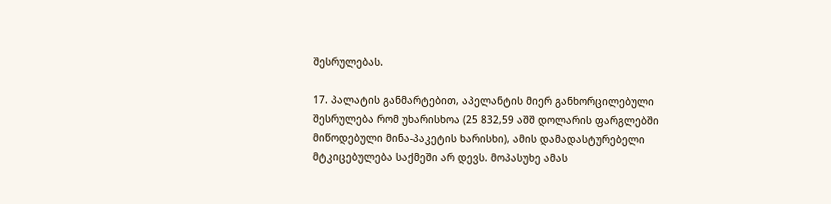შესრულებას.

17. პალატის განმარტებით, აპელანტის მიერ განხორცილებული შესრულება რომ უხარისხოა (25 832,59 აშშ დოლარის ფარგლებში მიწოდებული მინა-პაკეტის ხარისხი), ამის დამადასტურებელი მტკიცებულება საქმეში არ დევს. მოპასუხე ამას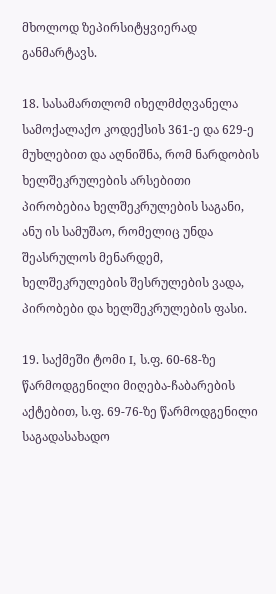მხოლოდ ზეპირსიტყვიერად განმარტავს.

18. სასამართლომ იხელმძღვანელა სამოქალაქო კოდექსის 361-ე და 629-ე მუხლებით და აღნიშნა, რომ ნარდობის ხელშეკრულების არსებითი პირობებია ხელშეკრულების საგანი, ანუ ის სამუშაო, რომელიც უნდა შეასრულოს მენარდემ, ხელშეკრულების შესრულების ვადა, პირობები და ხელშეკრულების ფასი.

19. საქმეში ტომი I, ს.ფ. 60-68-ზე წარმოდგენილი მიღება-ჩაბარების აქტებით, ს.ფ. 69-76-ზე წარმოდგენილი საგადასახადო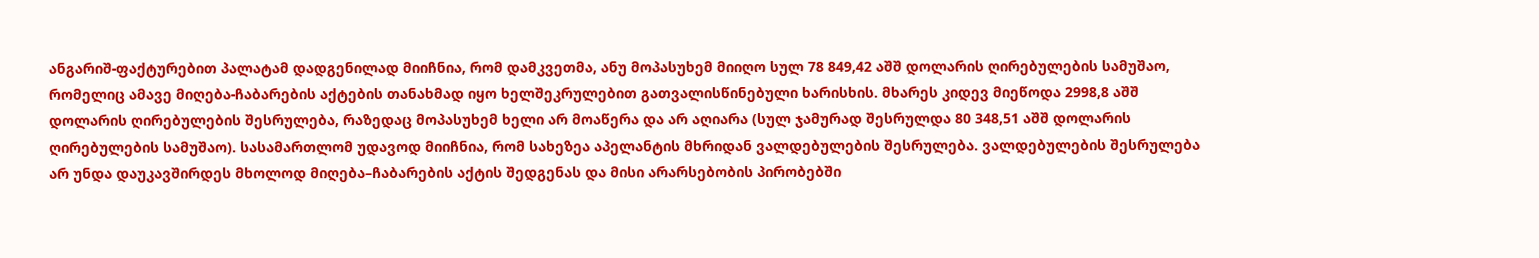ანგარიშ-ფაქტურებით პალატამ დადგენილად მიიჩნია, რომ დამკვეთმა, ანუ მოპასუხემ მიიღო სულ 78 849,42 აშშ დოლარის ღირებულების სამუშაო, რომელიც ამავე მიღება-ჩაბარების აქტების თანახმად იყო ხელშეკრულებით გათვალისწინებული ხარისხის. მხარეს კიდევ მიეწოდა 2998,8 აშშ დოლარის ღირებულების შესრულება, რაზედაც მოპასუხემ ხელი არ მოაწერა და არ აღიარა (სულ ჯამურად შესრულდა 80 348,51 აშშ დოლარის ღირებულების სამუშაო). სასამართლომ უდავოდ მიიჩნია, რომ სახეზეა აპელანტის მხრიდან ვალდებულების შესრულება. ვალდებულების შესრულება არ უნდა დაუკავშირდეს მხოლოდ მიღება–ჩაბარების აქტის შედგენას და მისი არარსებობის პირობებში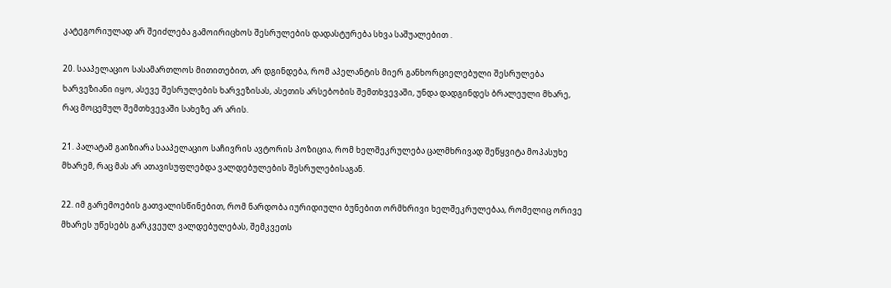კატეგორიულად არ შეიძლება გამოირიცხოს შესრულების დადასტურება სხვა საშუალებით .

20. სააპელაციო სასამართლოს მითითებით, არ დგინდება, რომ აპელანტის მიერ განხორციელებული შესრულება ხარვეზიანი იყო, ასევე შესრულების ხარვეზისას, ასეთის არსებობის შემთხვევაში, უნდა დადგინდეს ბრალეული მხარე, რაც მოცემულ შემთხვევაში სახეზე არ არის.

21. პალატამ გაიზიარა სააპელაციო საჩივრის ავტორის პოზიცია, რომ ხელშეკრულება ცალმხრივად შეწყვიტა მოპასუხე მხარემ, რაც მას არ ათავისუფლებდა ვალდებულების შესრულებისაგან.

22. იმ გარემოების გათვალისწინებით, რომ ნარდობა იურიდიული ბუნებით ორმხრივი ხელშეკრულებაა, რომელიც ორივე მხარეს უწესებს გარკვეულ ვალდებულებას, შემკვეთს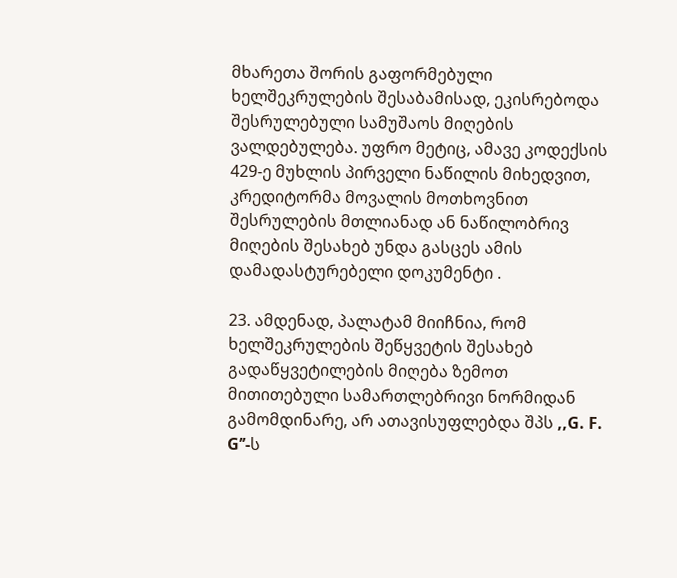მხარეთა შორის გაფორმებული ხელშეკრულების შესაბამისად, ეკისრებოდა შესრულებული სამუშაოს მიღების ვალდებულება. უფრო მეტიც, ამავე კოდექსის 429-ე მუხლის პირველი ნაწილის მიხედვით, კრედიტორმა მოვალის მოთხოვნით შესრულების მთლიანად ან ნაწილობრივ მიღების შესახებ უნდა გასცეს ამის დამადასტურებელი დოკუმენტი .

23. ამდენად, პალატამ მიიჩნია, რომ ხელშეკრულების შეწყვეტის შესახებ გადაწყვეტილების მიღება ზემოთ მითითებული სამართლებრივი ნორმიდან გამომდინარე, არ ათავისუფლებდა შპს ,,G. F. G’’-ს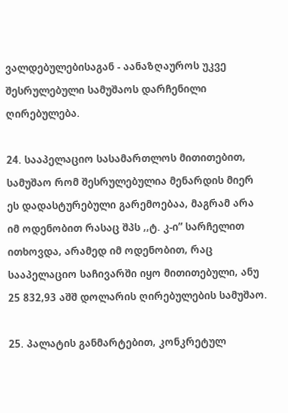ვალდებულებისაგან - აანაზღაუროს უკვე შესრულებული სამუშაოს დარჩენილი ღირებულება.

24. სააპელაციო სასამართლოს მითითებით, სამუშაო რომ შესრულებულია მენარდის მიერ ეს დადასტურებული გარემოებაა, მაგრამ არა იმ ოდენობით რასაც შპს ,,ტ. კ-ი” სარჩელით ითხოვდა, არამედ იმ ოდენობით, რაც სააპელაციო საჩივარში იყო მითითებული, ანუ 25 832,93 აშშ დოლარის ღირებულების სამუშაო.

25. პალატის განმარტებით, კონკრეტულ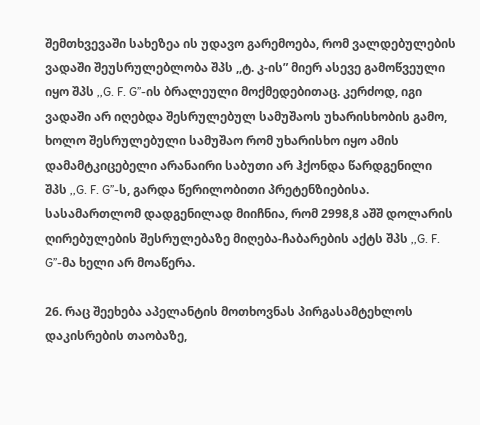შემთხვევაში სახეზეა ის უდავო გარემოება, რომ ვალდებულების ვადაში შეუსრულებლობა შპს ,,ტ. კ-ის” მიერ ასევე გამოწვეული იყო შპს ,,G. F. G’’-ის ბრალეული მოქმედებითაც. კერძოდ, იგი ვადაში არ იღებდა შესრულებულ სამუშაოს უხარისხობის გამო, ხოლო შესრულებული სამუშაო რომ უხარისხო იყო ამის დამამტკიცებელი არანაირი საბუთი არ ჰქონდა წარდგენილი შპს ,,G. F. G’’-ს, გარდა წერილობითი პრეტენზიებისა. სასამართლომ დადგენილად მიიჩნია, რომ 2998,8 აშშ დოლარის ღირებულების შესრულებაზე მიღება-ჩაბარების აქტს შპს ,,G. F. G’’-მა ხელი არ მოაწერა.

26. რაც შეეხება აპელანტის მოთხოვნას პირგასამტეხლოს დაკისრების თაობაზე,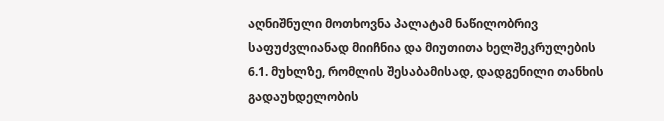აღნიშნული მოთხოვნა პალატამ ნაწილობრივ საფუძვლიანად მიიჩნია და მიუთითა ხელშეკრულების 6.1. მუხლზე, რომლის შესაბამისად, დადგენილი თანხის გადაუხდელობის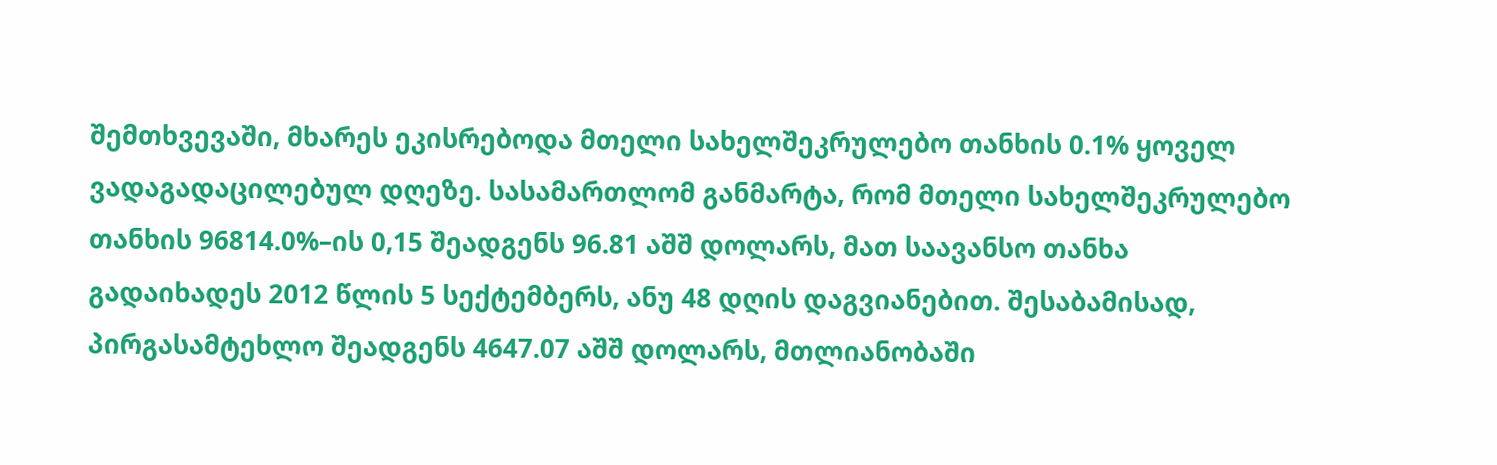შემთხვევაში, მხარეს ეკისრებოდა მთელი სახელშეკრულებო თანხის 0.1% ყოველ ვადაგადაცილებულ დღეზე. სასამართლომ განმარტა, რომ მთელი სახელშეკრულებო თანხის 96814.0%–ის 0,15 შეადგენს 96.81 აშშ დოლარს, მათ საავანსო თანხა გადაიხადეს 2012 წლის 5 სექტემბერს, ანუ 48 დღის დაგვიანებით. შესაბამისად, პირგასამტეხლო შეადგენს 4647.07 აშშ დოლარს, მთლიანობაში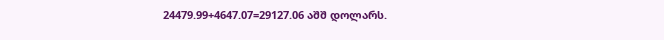24479.99+4647.07=29127.06 აშშ დოლარს.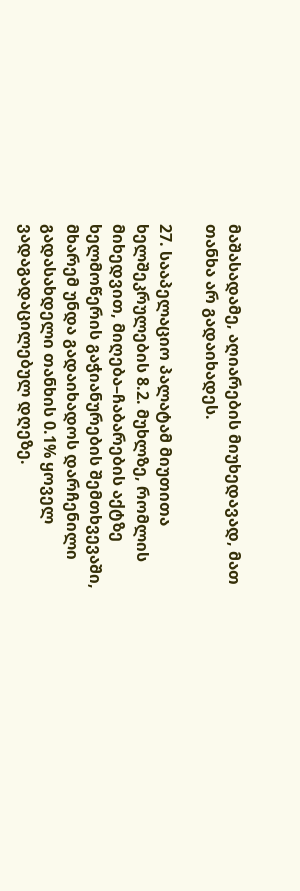მაშასადამე, აღიარების მიუხედავად, მათ თანხა არ გადაიხადეს.

27. სააპელაციო პალატამ მიუთითა ხელშეკრულების 8.2. მუხლზე, რომლის მიხედვით, მიღება–ჩაბარების აქტზე ხელმოწერის გაჭიანურების შემთხვევაში, მხარემ უნდა გადაიხადოს დარჩენილი გადასახდელი თანხის 0.1% ყოველ ვადაგადაცილებულ დღეზე.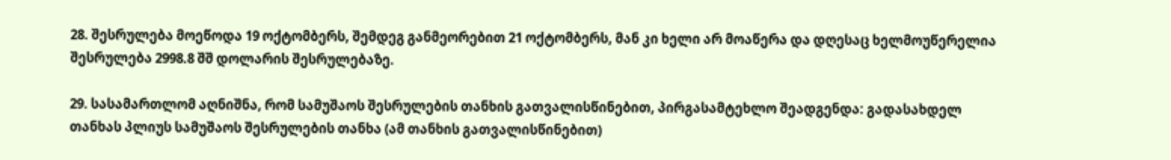28. შესრულება მოეწოდა 19 ოქტომბერს, შემდეგ განმეორებით 21 ოქტომბერს, მან კი ხელი არ მოაწერა და დღესაც ხელმოუწერელია შესრულება 2998.8 შშ დოლარის შესრულებაზე.

29. სასამართლომ აღნიშნა, რომ სამუშაოს შესრულების თანხის გათვალისწინებით, პირგასამტეხლო შეადგენდა: გადასახდელ თანხას პლიუს სამუშაოს შესრულების თანხა (ამ თანხის გათვალისწინებით)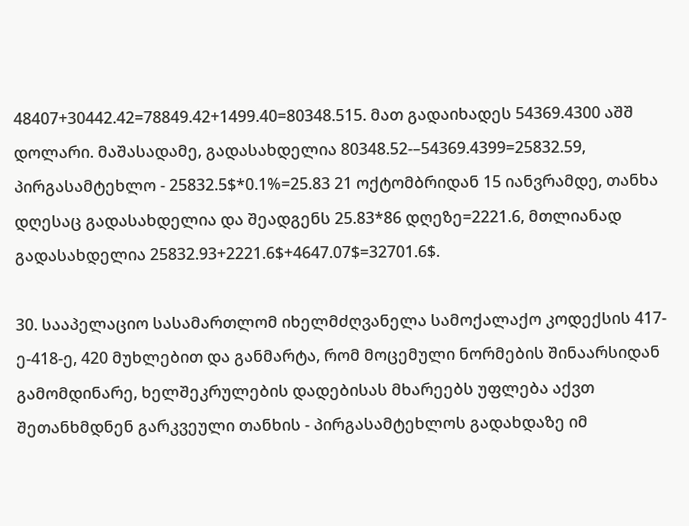48407+30442.42=78849.42+1499.40=80348.515. მათ გადაიხადეს 54369.4300 აშშ დოლარი. მაშასადამე, გადასახდელია 80348.52-–54369.4399=25832.59, პირგასამტეხლო - 25832.5$*0.1%=25.83 21 ოქტომბრიდან 15 იანვრამდე, თანხა დღესაც გადასახდელია და შეადგენს 25.83*86 დღეზე=2221.6, მთლიანად გადასახდელია 25832.93+2221.6$+4647.07$=32701.6$.

30. სააპელაციო სასამართლომ იხელმძღვანელა სამოქალაქო კოდექსის 417-ე-418-ე, 420 მუხლებით და განმარტა, რომ მოცემული ნორმების შინაარსიდან გამომდინარე, ხელშეკრულების დადებისას მხარეებს უფლება აქვთ შეთანხმდნენ გარკვეული თანხის - პირგასამტეხლოს გადახდაზე იმ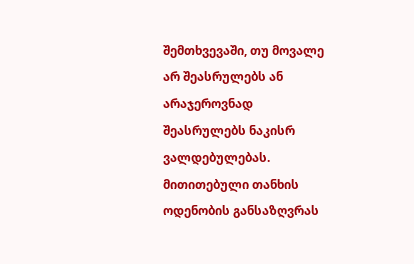შემთხვევაში, თუ მოვალე არ შეასრულებს ან არაჯეროვნად შეასრულებს ნაკისრ ვალდებულებას. მითითებული თანხის ოდენობის განსაზღვრას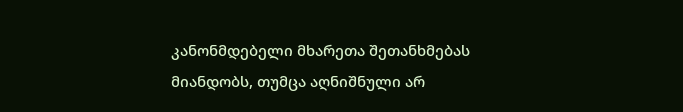კანონმდებელი მხარეთა შეთანხმებას მიანდობს, თუმცა აღნიშნული არ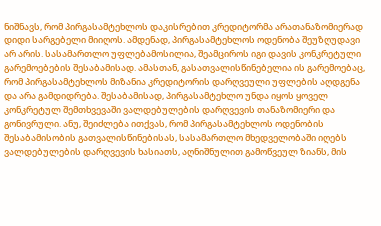ნიშნავს, რომ პირგასამტეხლოს დაკისრებით კრედიტორმა არათანაზომიერად დიდი სარგებელი მიიღოს. ამდენად, პირგასამტეხლოს ოდენობა შეუზღუდავი არ არის. სასამართლო უფლებამოსილია, შეამციროს იგი დავის კონკრეტული გარემოებების შესაბამისად. ამასთან, გასათვალისწინებელია ის გარემოებაც, რომ პირგასამტეხლოს მიზანია კრედიტორის დარღვეული უფლების აღდგენა და არა გამდიდრება. შესაბამისად, პირგასამტეხლო უნდა იყოს ყოველ კონკრეტულ შემთხვევაში ვალდებულების დარღვევის თანაზომიერი და გონივრული. ანუ, შეიძლება ითქვას, რომ პირგასამტეხლოს ოდენობის შესაბამისობის გათვალისწინებისას, სასამართლო მხედველობაში იღებს ვალდებულების დარღვევის ხასიათს, აღნიშნულით გამოწვეულ ზიანს, მის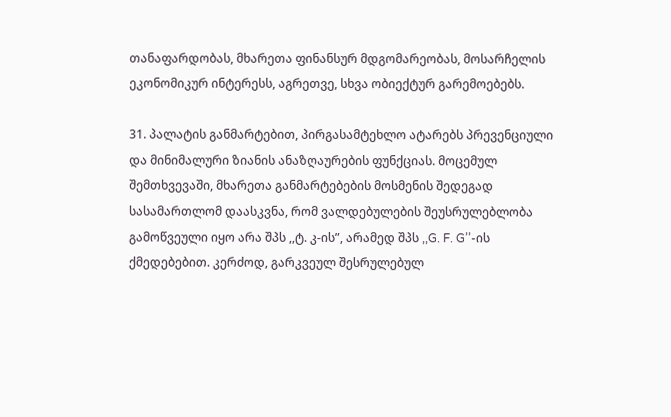თანაფარდობას, მხარეთა ფინანსურ მდგომარეობას, მოსარჩელის ეკონომიკურ ინტერესს, აგრეთვე, სხვა ობიექტურ გარემოებებს.

31. პალატის განმარტებით, პირგასამტეხლო ატარებს პრევენციული და მინიმალური ზიანის ანაზღაურების ფუნქციას. მოცემულ შემთხვევაში, მხარეთა განმარტებების მოსმენის შედეგად სასამართლომ დაასკვნა, რომ ვალდებულების შეუსრულებლობა გამოწვეული იყო არა შპს ,,ტ. კ-ის”, არამედ შპს ,,G. F. G’’-ის ქმედებებით. კერძოდ, გარკვეულ შესრულებულ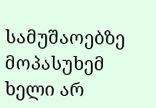სამუშაოებზე მოპასუხემ ხელი არ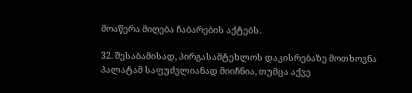მოაწერა მიღება ჩაბარების აქტებს.

32. შესაბამისად, პირგასამტეხლოს დაკისრებაზე მოთხოვნა პალატამ საფუძვლიანად მიიჩნია, თუმცა აქვე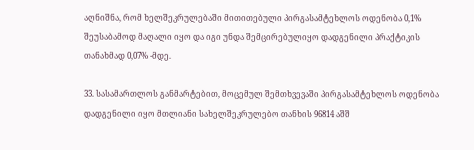აღნიშნა, რომ ხელშეკრულებაში მითითებული პირგასამტეხლოს ოდენობა 0,1% შეუსაბამოდ მაღალი იყო და იგი უნდა შემცირებულიყო დადგენილი პრაქტიკის თანახმად 0,07% -მდე.

33. სასამართლოს განმარტებით, მოცემულ შემთხვევაში პირგასამტეხლოს ოდენობა დადგენილი იყო მთლიანი სახელშეკრულებო თანხის 96814 აშშ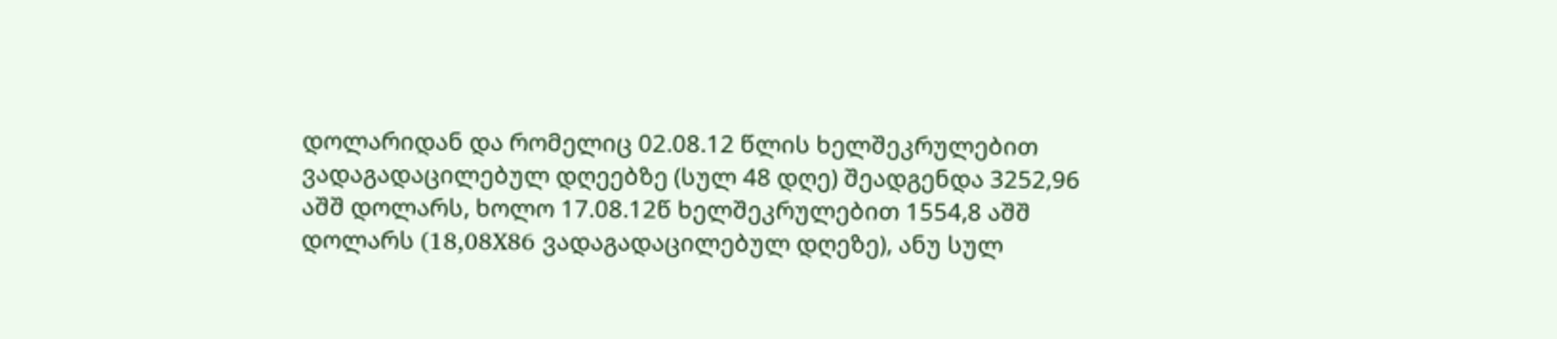დოლარიდან და რომელიც 02.08.12 წლის ხელშეკრულებით ვადაგადაცილებულ დღეებზე (სულ 48 დღე) შეადგენდა 3252,96 აშშ დოლარს, ხოლო 17.08.12წ ხელშეკრულებით 1554,8 აშშ დოლარს (18,08X86 ვადაგადაცილებულ დღეზე), ანუ სულ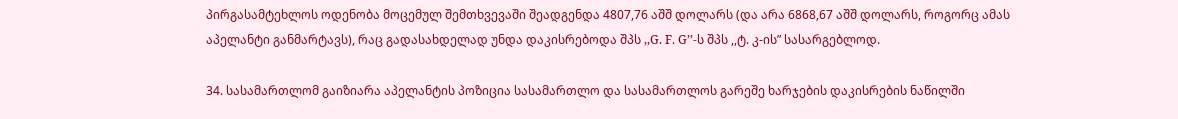პირგასამტეხლოს ოდენობა მოცემულ შემთხვევაში შეადგენდა 4807,76 აშშ დოლარს (და არა 6868,67 აშშ დოლარს, როგორც ამას აპელანტი განმარტავს), რაც გადასახდელად უნდა დაკისრებოდა შპს ,,G. F. G’’-ს შპს ,,ტ. კ-ის” სასარგებლოდ.

34. სასამართლომ გაიზიარა აპელანტის პოზიცია სასამართლო და სასამართლოს გარეშე ხარჯების დაკისრების ნაწილში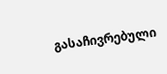გასაჩივრებული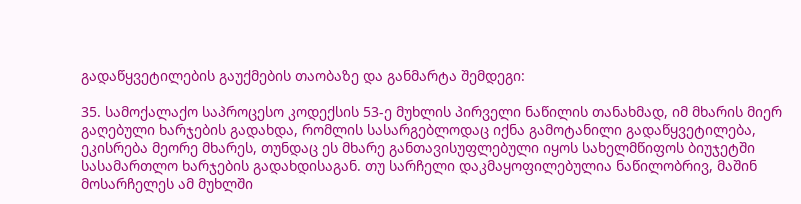გადაწყვეტილების გაუქმების თაობაზე და განმარტა შემდეგი:

35. სამოქალაქო საპროცესო კოდექსის 53-ე მუხლის პირველი ნაწილის თანახმად, იმ მხარის მიერ გაღებული ხარჯების გადახდა, რომლის სასარგებლოდაც იქნა გამოტანილი გადაწყვეტილება, ეკისრება მეორე მხარეს, თუნდაც ეს მხარე განთავისუფლებული იყოს სახელმწიფოს ბიუჯეტში სასამართლო ხარჯების გადახდისაგან. თუ სარჩელი დაკმაყოფილებულია ნაწილობრივ, მაშინ მოსარჩელეს ამ მუხლში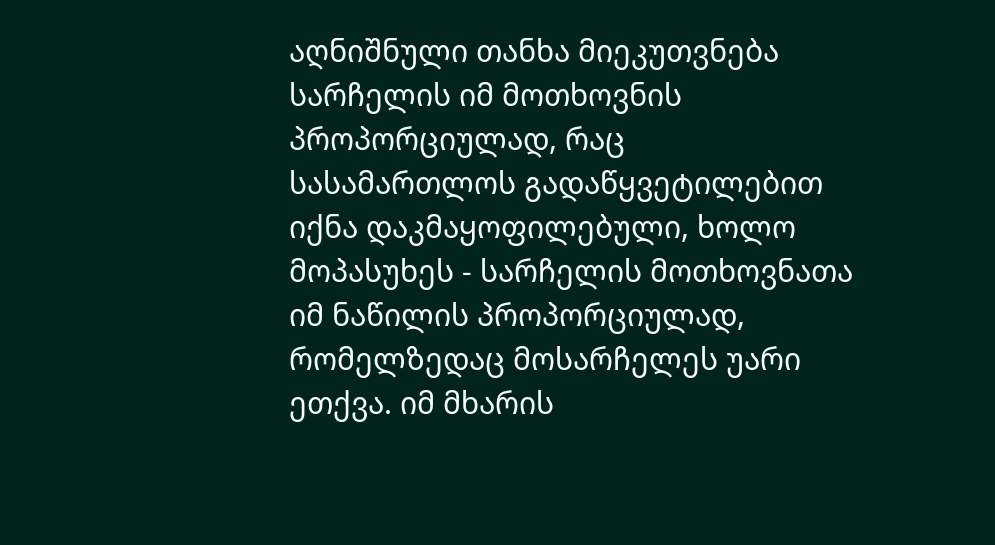აღნიშნული თანხა მიეკუთვნება სარჩელის იმ მოთხოვნის პროპორციულად, რაც სასამართლოს გადაწყვეტილებით იქნა დაკმაყოფილებული, ხოლო მოპასუხეს - სარჩელის მოთხოვნათა იმ ნაწილის პროპორციულად, რომელზედაც მოსარჩელეს უარი ეთქვა. იმ მხარის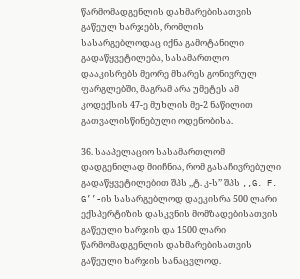წარმომადგენლის დახმარებისათვის გაწეულ ხარჯებს, რომლის სასარგებლოდაც იქნა გამოტანილი გადაწყვეტილება, სასამართლო დააკისრებს მეორე მხარეს გონივრულ ფარგლებში, მაგრამ არა უმეტეს ამ კოდექსის 47-ე მუხლის მე-2 ნაწილით გათვალისწინებული ოდენობისა.

36. სააპელაციო სასამართლომ დადგენილად მიიჩნია, რომ გასაჩივრებული გადაწყვეტილებით შპს ,,ტ. კ-ს’’ შპს ,,G. F. G’’-ის სასარგებლოდ დაეკისრა 500 ლარი ექსპერტიზის დასკვნის მომზადებისათვის გაწეული ხარჯის და 1500 ლარი წარმომადგენლის დახმარებისათვის გაწეული ხარჯის სანაცვლოდ.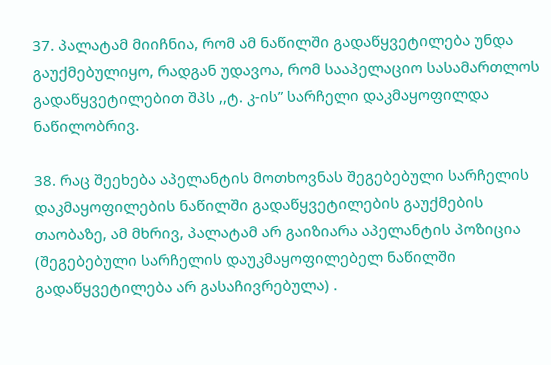37. პალატამ მიიჩნია, რომ ამ ნაწილში გადაწყვეტილება უნდა გაუქმებულიყო, რადგან უდავოა, რომ სააპელაციო სასამართლოს გადაწყვეტილებით შპს ,,ტ. კ-ის” სარჩელი დაკმაყოფილდა ნაწილობრივ.

38. რაც შეეხება აპელანტის მოთხოვნას შეგებებული სარჩელის დაკმაყოფილების ნაწილში გადაწყვეტილების გაუქმების თაობაზე, ამ მხრივ, პალატამ არ გაიზიარა აპელანტის პოზიცია (შეგებებული სარჩელის დაუკმაყოფილებელ ნაწილში გადაწყვეტილება არ გასაჩივრებულა) .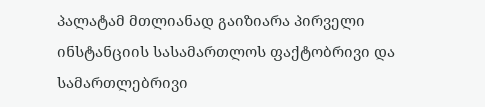პალატამ მთლიანად გაიზიარა პირველი ინსტანციის სასამართლოს ფაქტობრივი და სამართლებრივი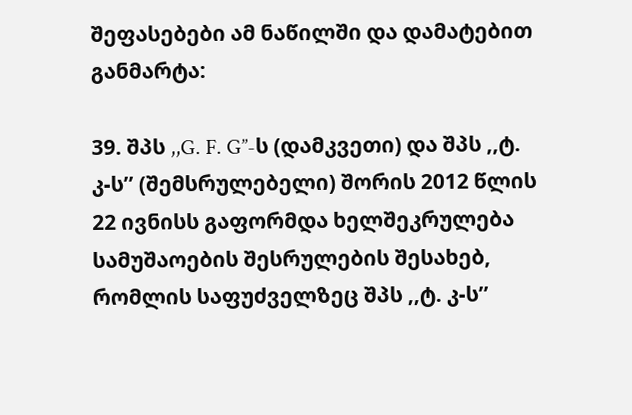შეფასებები ამ ნაწილში და დამატებით განმარტა:

39. შპს ,,G. F. G’’-ს (დამკვეთი) და შპს ,,ტ. კ-ს’’ (შემსრულებელი) შორის 2012 წლის 22 ივნისს გაფორმდა ხელშეკრულება სამუშაოების შესრულების შესახებ, რომლის საფუძველზეც შპს ,,ტ. კ-ს’’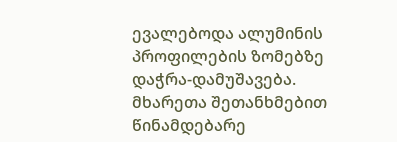ევალებოდა ალუმინის პროფილების ზომებზე დაჭრა-დამუშავება. მხარეთა შეთანხმებით წინამდებარე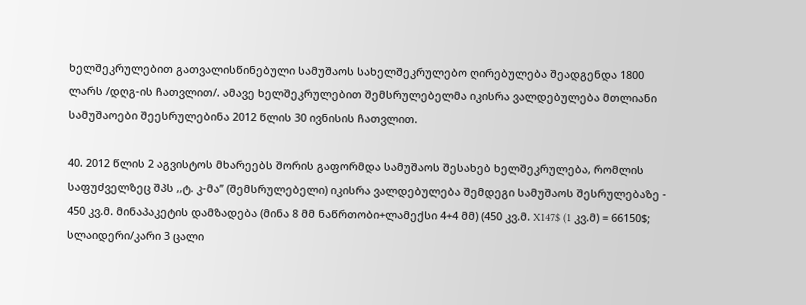ხელშეკრულებით გათვალისწინებული სამუშაოს სახელშეკრულებო ღირებულება შეადგენდა 1800 ლარს /დღგ-ის ჩათვლით/. ამავე ხელშეკრულებით შემსრულებელმა იკისრა ვალდებულება მთლიანი სამუშაოები შეესრულებინა 2012 წლის 30 ივნისის ჩათვლით.

40. 2012 წლის 2 აგვისტოს მხარეებს შორის გაფორმდა სამუშაოს შესახებ ხელშეკრულება, რომლის საფუძველზეც შპს ,,ტ. კ-მა’’ (შემსრულებელი) იკისრა ვალდებულება შემდეგი სამუშაოს შესრულებაზე - 450 კვ.მ. მინაპაკეტის დამზადება (მინა 8 მმ ნაწრთობი+ლამექსი 4+4 მმ) (450 კვ.მ. X147$ (1 კვ.მ) = 66150$; სლაიდერი/კარი 3 ცალი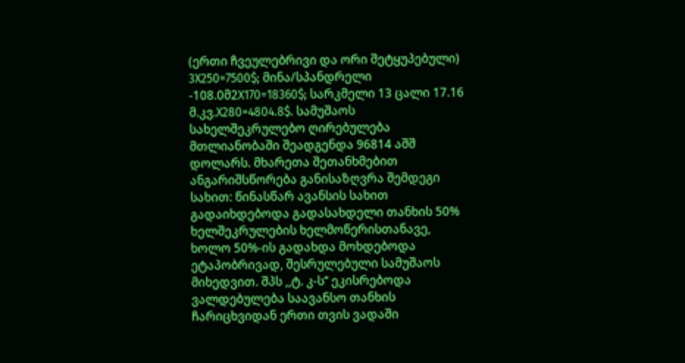(ერთი ჩვეულებრივი და ორი შეტყუპებული) 3X250=7500$; მინა/სპანდრელი -108.0მ2X170=18360$; სარკმელი 13 ცალი 17.16 მ.კვ.X280=4804.8$. სამუშაოს სახელშეკრულებო ღირებულება მთლიანობაში შეადგენდა 96814 აშშ დოლარს. მხარეთა შეთანხმებით ანგარიშსწორება განისაზღვრა შემდეგი სახით: წინასწარ ავანსის სახით გადაიხდებოდა გადასახდელი თანხის 50% ხელშეკრულების ხელმოწერისთანავე, ხოლო 50%-ის გადახდა მოხდებოდა ეტაპობრივად, შესრულებული სამუშაოს მიხედვით. შპს ,,ტ. კ-ს’’ ეკისრებოდა ვალდებულება საავანსო თანხის ჩარიცხვიდან ერთი თვის ვადაში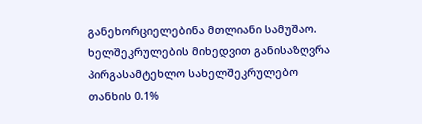განეხორციელებინა მთლიანი სამუშაო. ხელშეკრულების მიხედვით განისაზღვრა პირგასამტეხლო სახელშეკრულებო თანხის 0.1%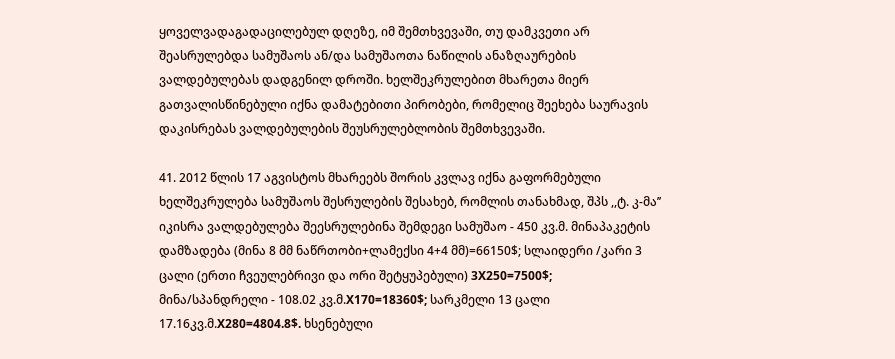ყოველვადაგადაცილებულ დღეზე, იმ შემთხვევაში, თუ დამკვეთი არ შეასრულებდა სამუშაოს ან/და სამუშაოთა ნაწილის ანაზღაურების ვალდებულებას დადგენილ დროში. ხელშეკრულებით მხარეთა მიერ გათვალისწინებული იქნა დამატებითი პირობები, რომელიც შეეხება საურავის დაკისრებას ვალდებულების შეუსრულებლობის შემთხვევაში.

41. 2012 წლის 17 აგვისტოს მხარეებს შორის კვლავ იქნა გაფორმებული ხელშეკრულება სამუშაოს შესრულების შესახებ, რომლის თანახმად, შპს ,,ტ. კ-მა’’ იკისრა ვალდებულება შეესრულებინა შემდეგი სამუშაო - 450 კვ.მ. მინაპაკეტის დამზადება (მინა 8 მმ ნაწრთობი+ლამექსი 4+4 მმ)=66150$; სლაიდერი /კარი 3 ცალი (ერთი ჩვეულებრივი და ორი შეტყუპებული) 3X250=7500$; მინა/სპანდრელი - 108.02 კვ.მ.X170=18360$; სარკმელი 13 ცალი 17.16კვ.მ.X280=4804.8$. ხსენებული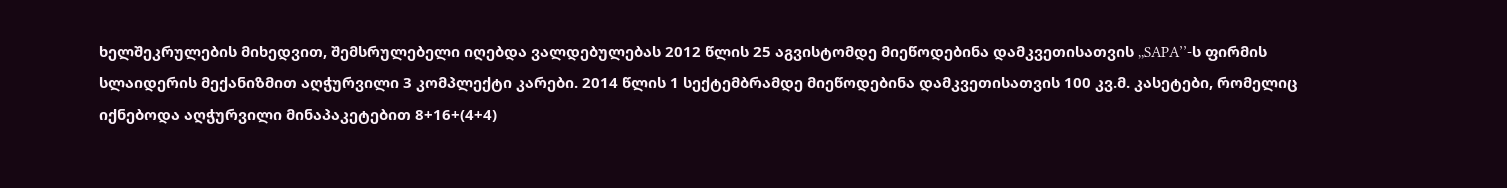ხელშეკრულების მიხედვით, შემსრულებელი იღებდა ვალდებულებას 2012 წლის 25 აგვისტომდე მიეწოდებინა დამკვეთისათვის ,,SAPA’’-ს ფირმის სლაიდერის მექანიზმით აღჭურვილი 3 კომპლექტი კარები. 2014 წლის 1 სექტემბრამდე მიეწოდებინა დამკვეთისათვის 100 კვ.მ. კასეტები, რომელიც იქნებოდა აღჭურვილი მინაპაკეტებით 8+16+(4+4)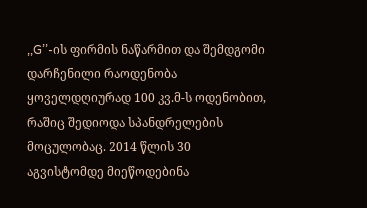,,G’’-ის ფირმის ნაწარმით და შემდგომი დარჩენილი რაოდენობა ყოველდღიურად 100 კვ.მ-ს ოდენობით, რაშიც შედიოდა სპანდრელების მოცულობაც. 2014 წლის 30 აგვისტომდე მიეწოდებინა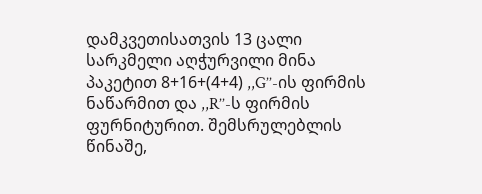დამკვეთისათვის 13 ცალი სარკმელი აღჭურვილი მინა პაკეტით 8+16+(4+4) ,,G’’-ის ფირმის ნაწარმით და ,,R’’-ს ფირმის ფურნიტურით. შემსრულებლის წინაშე,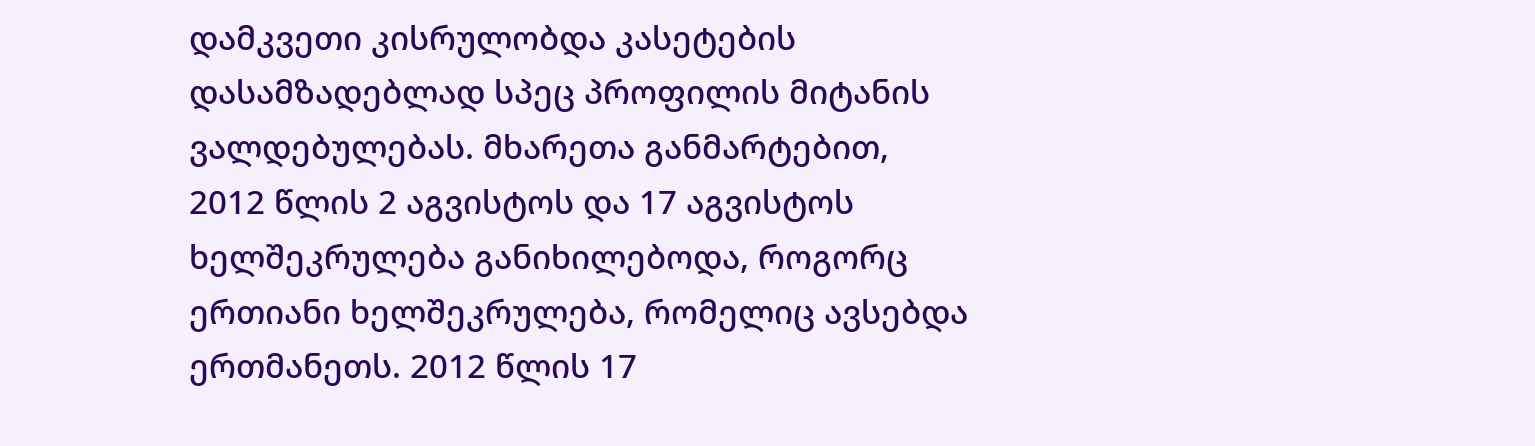დამკვეთი კისრულობდა კასეტების დასამზადებლად სპეც პროფილის მიტანის ვალდებულებას. მხარეთა განმარტებით, 2012 წლის 2 აგვისტოს და 17 აგვისტოს ხელშეკრულება განიხილებოდა, როგორც ერთიანი ხელშეკრულება, რომელიც ავსებდა ერთმანეთს. 2012 წლის 17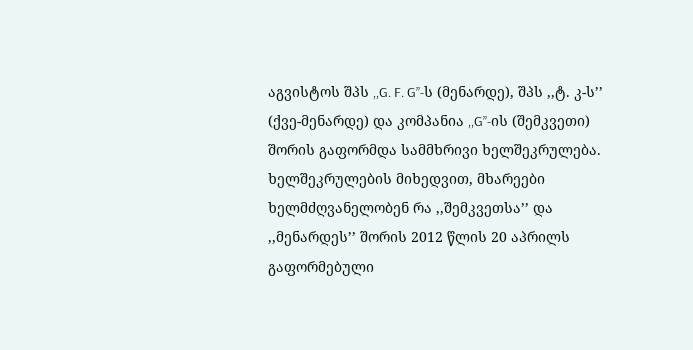აგვისტოს შპს ,,G. F. G’’-ს (მენარდე), შპს ,,ტ. კ-ს’’ (ქვე-მენარდე) და კომპანია ,,G’’-ის (შემკვეთი) შორის გაფორმდა სამმხრივი ხელშეკრულება. ხელშეკრულების მიხედვით, მხარეები ხელმძღვანელობენ რა ,,შემკვეთსა’’ და ,,მენარდეს’’ შორის 2012 წლის 20 აპრილს გაფორმებული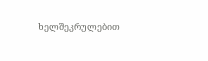ხელშეკრულებით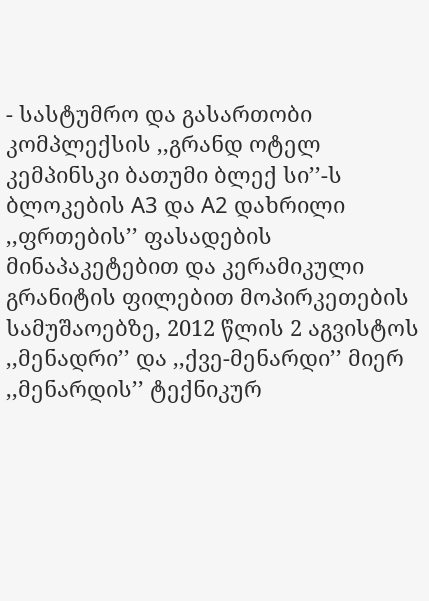- სასტუმრო და გასართობი კომპლექსის ,,გრანდ ოტელ კემპინსკი ბათუმი ბლექ სი’’-ს ბლოკების A3 და A2 დახრილი ,,ფრთების’’ ფასადების მინაპაკეტებით და კერამიკული გრანიტის ფილებით მოპირკეთების სამუშაოებზე, 2012 წლის 2 აგვისტოს ,,მენადრი’’ და ,,ქვე-მენარდი’’ მიერ ,,მენარდის’’ ტექნიკურ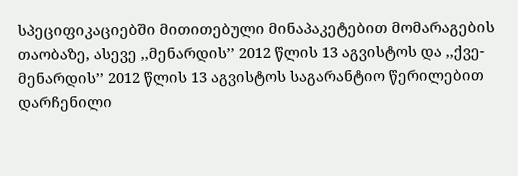სპეციფიკაციებში მითითებული მინაპაკეტებით მომარაგების თაობაზე, ასევე ,,მენარდის’’ 2012 წლის 13 აგვისტოს და ,,ქვე-მენარდის’’ 2012 წლის 13 აგვისტოს საგარანტიო წერილებით დარჩენილი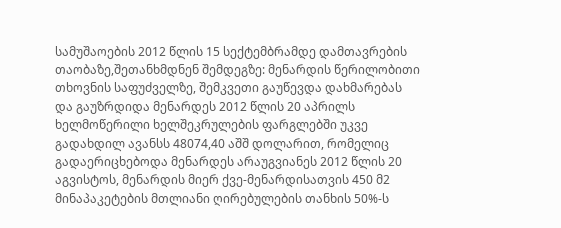სამუშაოების 2012 წლის 15 სექტემბრამდე დამთავრების თაობაზე,შეთანხმდნენ შემდეგზე: მენარდის წერილობითი თხოვნის საფუძველზე, შემკვეთი გაუწევდა დახმარებას და გაუზრდიდა მენარდეს 2012 წლის 20 აპრილს ხელმოწერილი ხელშეკრულების ფარგლებში უკვე გადახდილ ავანსს 48074,40 აშშ დოლარით, რომელიც გადაერიცხებოდა მენარდეს არაუგვიანეს 2012 წლის 20 აგვისტოს, მენარდის მიერ ქვე-მენარდისათვის 450 მ2 მინაპაკეტების მთლიანი ღირებულების თანხის 50%-ს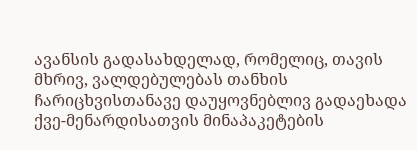ავანსის გადასახდელად, რომელიც, თავის მხრივ, ვალდებულებას თანხის ჩარიცხვისთანავე დაუყოვნებლივ გადაეხადა ქვე-მენარდისათვის მინაპაკეტების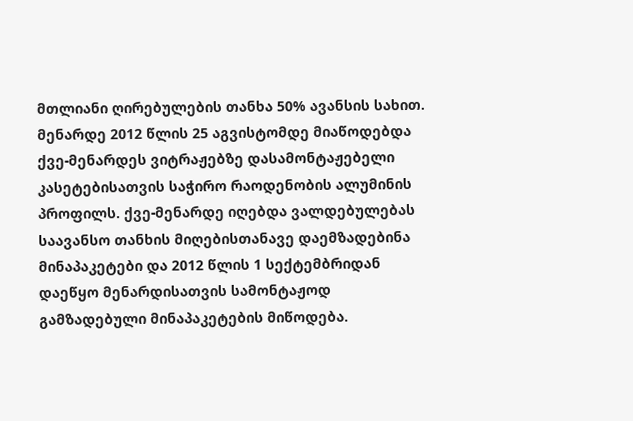მთლიანი ღირებულების თანხა 50% ავანსის სახით. მენარდე 2012 წლის 25 აგვისტომდე მიაწოდებდა ქვე-მენარდეს ვიტრაჟებზე დასამონტაჟებელი კასეტებისათვის საჭირო რაოდენობის ალუმინის პროფილს. ქვე-მენარდე იღებდა ვალდებულებას საავანსო თანხის მიღებისთანავე დაემზადებინა მინაპაკეტები და 2012 წლის 1 სექტემბრიდან დაეწყო მენარდისათვის სამონტაჟოდ გამზადებული მინაპაკეტების მიწოდება.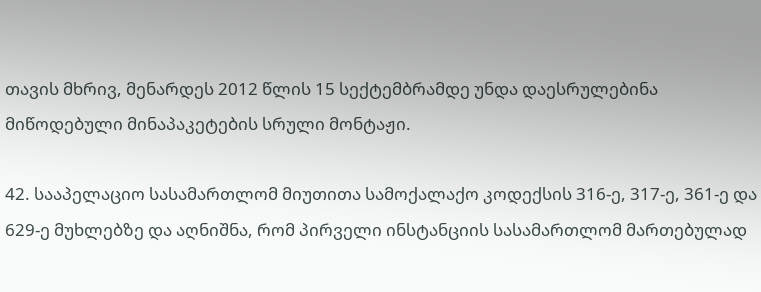თავის მხრივ, მენარდეს 2012 წლის 15 სექტემბრამდე უნდა დაესრულებინა მიწოდებული მინაპაკეტების სრული მონტაჟი.

42. სააპელაციო სასამართლომ მიუთითა სამოქალაქო კოდექსის 316-ე, 317-ე, 361-ე და 629-ე მუხლებზე და აღნიშნა, რომ პირველი ინსტანციის სასამართლომ მართებულად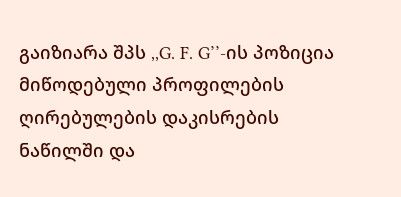გაიზიარა შპს ,,G. F. G’’-ის პოზიცია მიწოდებული პროფილების ღირებულების დაკისრების ნაწილში და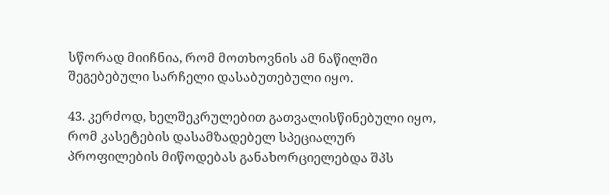სწორად მიიჩნია, რომ მოთხოვნის ამ ნაწილში შეგებებული სარჩელი დასაბუთებული იყო.

43. კერძოდ, ხელშეკრულებით გათვალისწინებული იყო, რომ კასეტების დასამზადებელ სპეციალურ პროფილების მიწოდებას განახორციელებდა შპს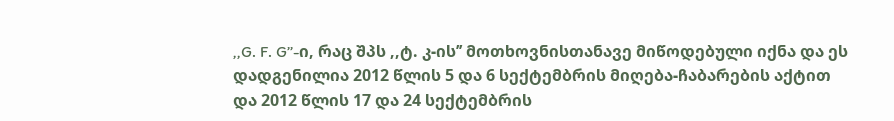,,G. F. G’’-ი, რაც შპს ,,ტ. კ-ის’’ მოთხოვნისთანავე მიწოდებული იქნა და ეს დადგენილია 2012 წლის 5 და 6 სექტემბრის მიღება-ჩაბარების აქტით და 2012 წლის 17 და 24 სექტემბრის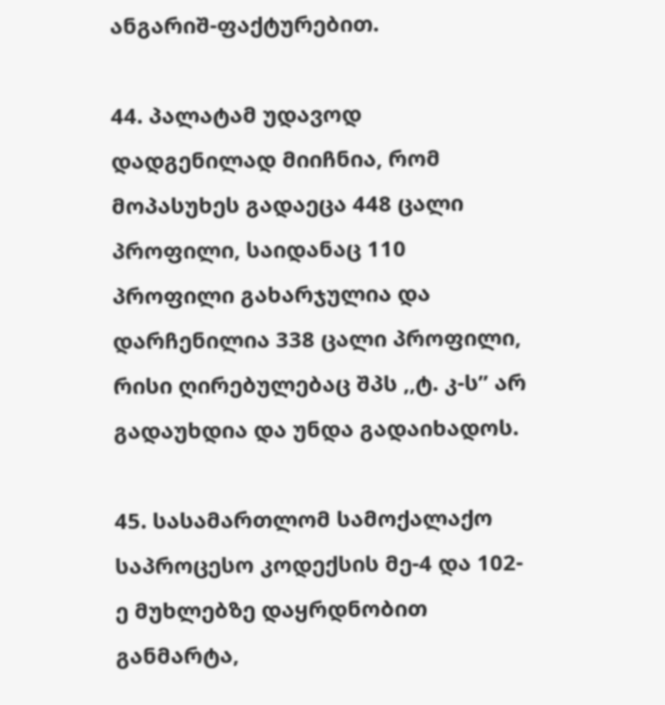ანგარიშ-ფაქტურებით.

44. პალატამ უდავოდ დადგენილად მიიჩნია, რომ მოპასუხეს გადაეცა 448 ცალი პროფილი, საიდანაც 110 პროფილი გახარჯულია და დარჩენილია 338 ცალი პროფილი, რისი ღირებულებაც შპს ,,ტ. კ-ს’’ არ გადაუხდია და უნდა გადაიხადოს.

45. სასამართლომ სამოქალაქო საპროცესო კოდექსის მე-4 და 102-ე მუხლებზე დაყრდნობით განმარტა,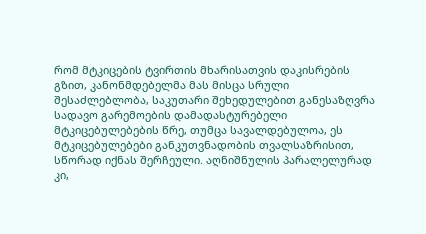რომ მტკიცების ტვირთის მხარისათვის დაკისრების გზით, კანონმდებელმა მას მისცა სრული შესაძლებლობა, საკუთარი შეხედულებით განესაზღვრა სადავო გარემოების დამადასტურებელი მტკიცებულებების წრე, თუმცა სავალდებულოა, ეს მტკიცებულებები განკუთვნადობის თვალსაზრისით, სწორად იქნას შერჩეული. აღნიშნულის პარალელურად კი,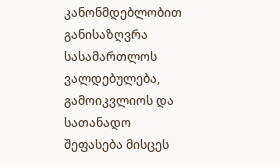კანონმდებლობით განისაზღვრა სასამართლოს ვალდებულება, გამოიკვლიოს და სათანადო შეფასება მისცეს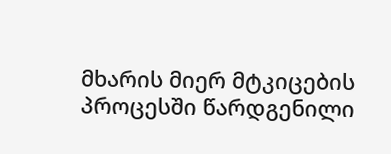მხარის მიერ მტკიცების პროცესში წარდგენილი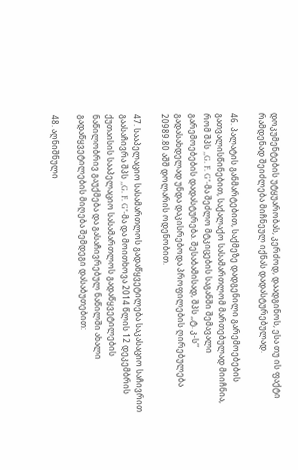დოკუმენტების უტყუარობას, კერძოდ, დაადგინოს, ესა თუ ის ფაქტი რამდენად შეიძლება მიჩნეულ იქნას დადასტურებულად.

46. პალატის განმარტებით, საქმეზე დადგენილი გარემოებების გათვალისწინებით, საქალაქო სასამართლომ მართებულად მიიჩნია, რომ შპს ,,G. F. G’’-მა შეძლო მტკიცების საგანში შემავალი გარემოებების დადასტურება. შესაბამისად, შპს ,,ტ. კ-ს’’ გადასახდელად უნდა დაკისრებოდა პროფილების ღირებულება 20989.80 აშშ დოლარის ოდენობით.

47. სააპელაციო სასამართლოს გადაწყვეტილება საკასაციო საჩივრით გაასაჩივრა შპს ,,G. F. G’’-მა და მოითხოვა 2014 წლის 12 დეკემბრის ქუთაისის სააპელაციო სასამართლოს გადაწყვეტილების ნაწილობრივ გაუქმება და გასაჩივრებულ ნაწილში ახალი გადაწყვეტილების მიღება შემდეგი დასაბუთებით:

48. აღნიშნული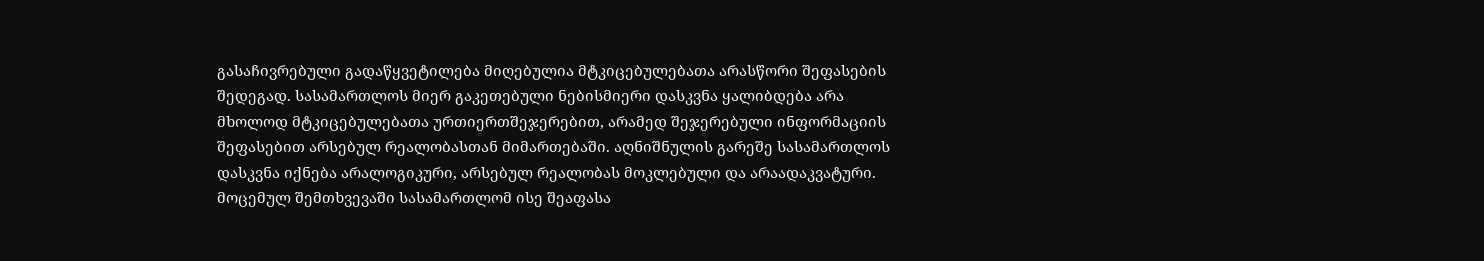გასაჩივრებული გადაწყვეტილება მიღებულია მტკიცებულებათა არასწორი შეფასების შედეგად. სასამართლოს მიერ გაკეთებული ნებისმიერი დასკვნა ყალიბდება არა მხოლოდ მტკიცებულებათა ურთიერთშეჯერებით, არამედ შეჯერებული ინფორმაციის შეფასებით არსებულ რეალობასთან მიმართებაში. აღნიშნულის გარეშე სასამართლოს დასკვნა იქნება არალოგიკური, არსებულ რეალობას მოკლებული და არაადაკვატური. მოცემულ შემთხვევაში სასამართლომ ისე შეაფასა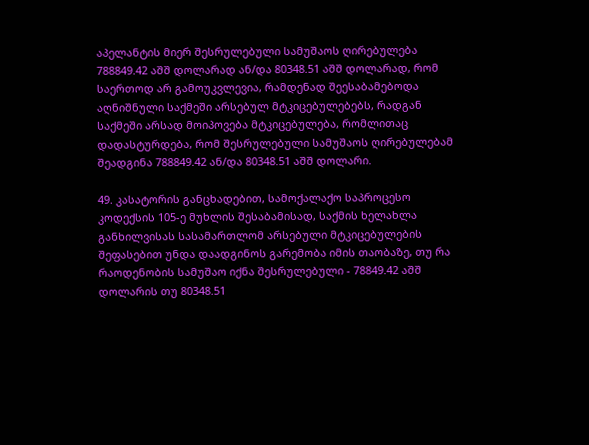აპელანტის მიერ შესრულებული სამუშაოს ღირებულება 788849.42 აშშ დოლარად ან/და 80348.51 აშშ დოლარად, რომ საერთოდ არ გამოუკვლევია, რამდენად შეესაბამებოდა აღნიშნული საქმეში არსებულ მტკიცებულებებს, რადგან საქმეში არსად მოიპოვება მტკიცებულება, რომლითაც დადასტურდება, რომ შესრულებული სამუშაოს ღირებულებამ შეადგინა 788849.42 ან/და 80348.51 აშშ დოლარი.

49. კასატორის განცხადებით, სამოქალაქო საპროცესო კოდექსის 105-ე მუხლის შესაბამისად, საქმის ხელახლა განხილვისას სასამართლომ არსებული მტკიცებულების შეფასებით უნდა დაადგინოს გარემობა იმის თაობაზე, თუ რა რაოდენობის სამუშაო იქნა შესრულებული - 78849.42 აშშ დოლარის თუ 80348.51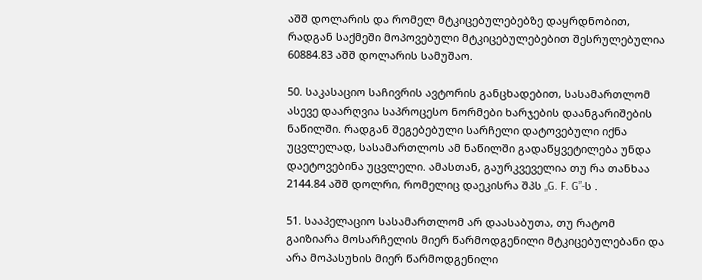აშშ დოლარის და რომელ მტკიცებულებებზე დაყრდნობით, რადგან საქმეში მოპოვებული მტკიცებულებებით შესრულებულია 60884.83 აშშ დოლარის სამუშაო.

50. საკასაციო საჩივრის ავტორის განცხადებით, სასამართლომ ასევე დაარღვია საპროცესო ნორმები ხარჯების დაანგარიშების ნაწილში. რადგან შეგებებული სარჩელი დატოვებული იქნა უცვლელად, სასამართლოს ამ ნაწილში გადაწყვეტილება უნდა დაეტოვებინა უცვლელი. ამასთან, გაურკვეველია თუ რა თანხაა 2144.84 აშშ დოლრი, რომელიც დაეკისრა შპს „G. F. G”-ს .

51. სააპელაციო სასამართლომ არ დაასაბუთა, თუ რატომ გაიზიარა მოსარჩელის მიერ წარმოდგენილი მტკიცებულებანი და არა მოპასუხის მიერ წარმოდგენილი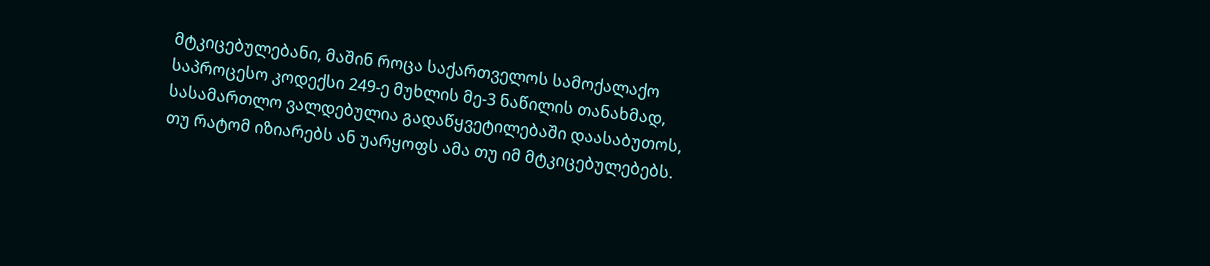მტკიცებულებანი, მაშინ როცა საქართველოს სამოქალაქო საპროცესო კოდექსი 249-ე მუხლის მე-3 ნაწილის თანახმად, სასამართლო ვალდებულია გადაწყვეტილებაში დაასაბუთოს, თუ რატომ იზიარებს ან უარყოფს ამა თუ იმ მტკიცებულებებს.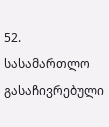52. სასამართლო გასაჩივრებული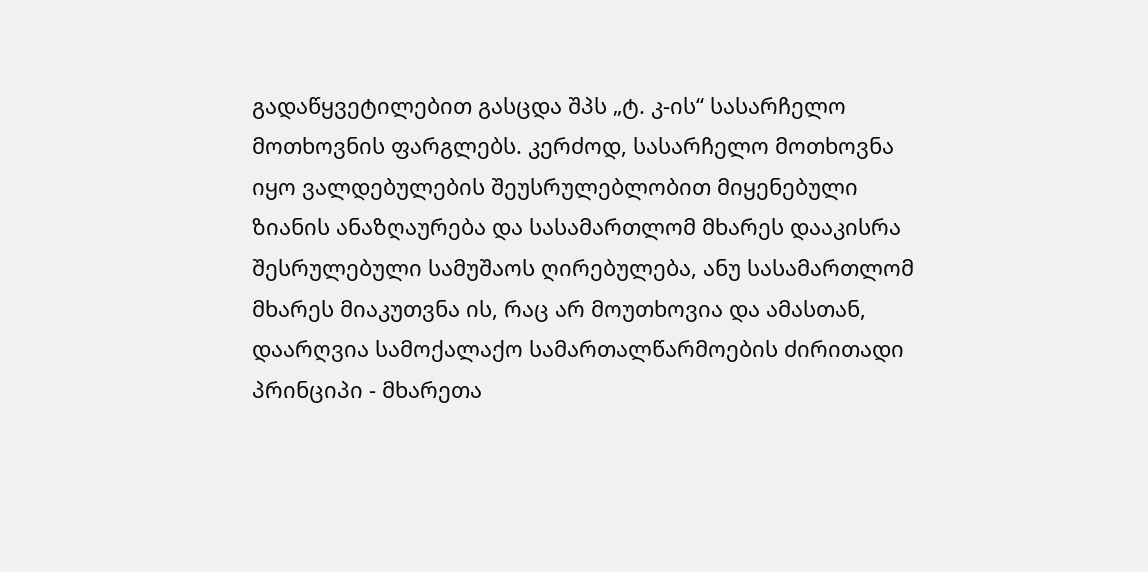გადაწყვეტილებით გასცდა შპს „ტ. კ-ის“ სასარჩელო მოთხოვნის ფარგლებს. კერძოდ, სასარჩელო მოთხოვნა იყო ვალდებულების შეუსრულებლობით მიყენებული ზიანის ანაზღაურება და სასამართლომ მხარეს დააკისრა შესრულებული სამუშაოს ღირებულება, ანუ სასამართლომ მხარეს მიაკუთვნა ის, რაც არ მოუთხოვია და ამასთან, დაარღვია სამოქალაქო სამართალწარმოების ძირითადი პრინციპი - მხარეთა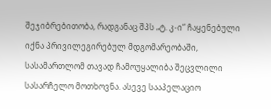შეჯიბრებითობა, რადგანაც შპს „ტ. კ-ი“ ჩაყენებული იქნა პრივილეგირებულ მდგომარეობაში, სასამართლომ თავად ჩამოუყალიბა შეცვლილი სასარჩელო მოთხოვნა. ასევე სააპელაციო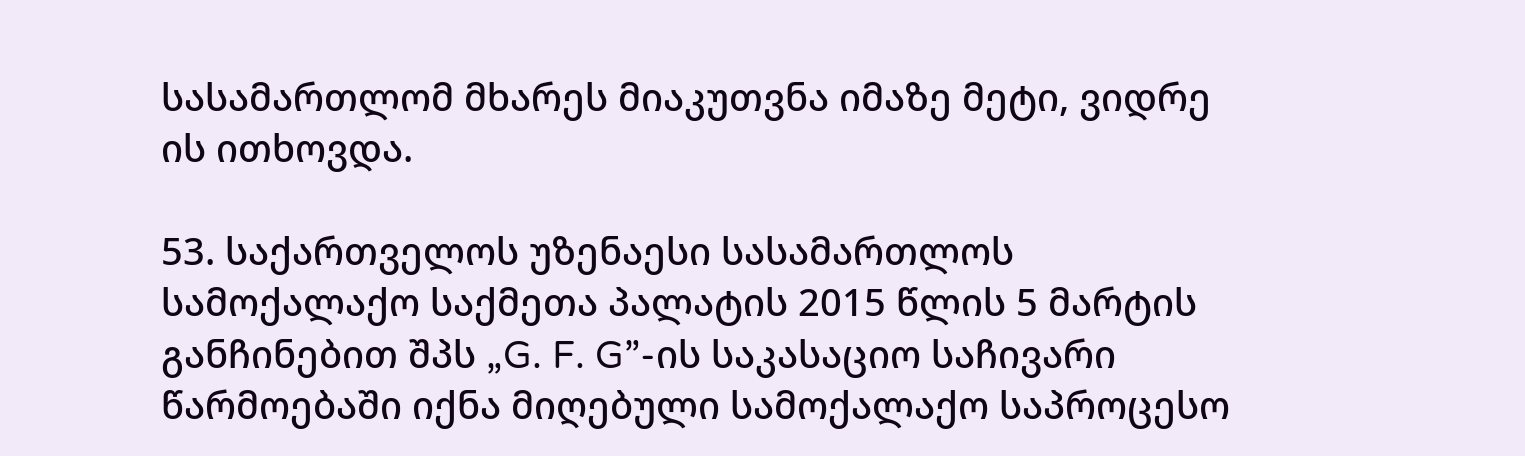სასამართლომ მხარეს მიაკუთვნა იმაზე მეტი, ვიდრე ის ითხოვდა.

53. საქართველოს უზენაესი სასამართლოს სამოქალაქო საქმეთა პალატის 2015 წლის 5 მარტის განჩინებით შპს „G. F. G”-ის საკასაციო საჩივარი წარმოებაში იქნა მიღებული სამოქალაქო საპროცესო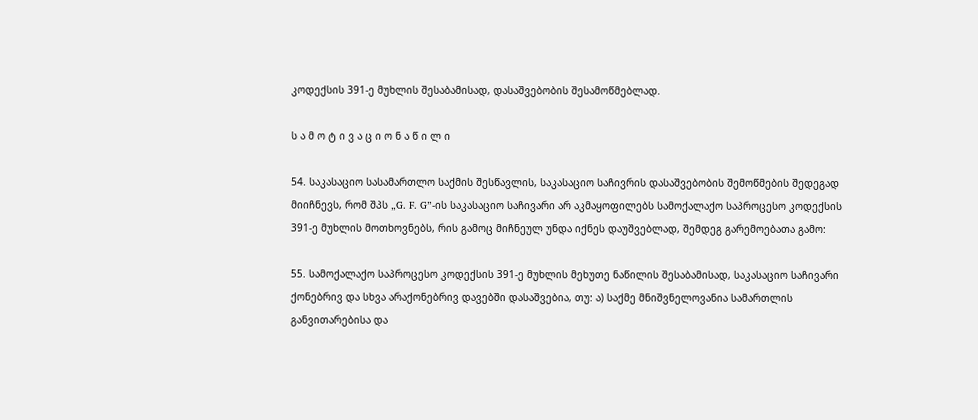კოდექსის 391-ე მუხლის შესაბამისად, დასაშვებობის შესამოწმებლად.

ს ა მ ო ტ ი ვ ა ც ი ო ნ ა წ ი ლ ი

54. საკასაციო სასამართლო საქმის შესწავლის, საკასაციო საჩივრის დასაშვებობის შემოწმების შედეგად მიიჩნევს, რომ შპს „G. F. G”-ის საკასაციო საჩივარი არ აკმაყოფილებს სამოქალაქო საპროცესო კოდექსის 391-ე მუხლის მოთხოვნებს, რის გამოც მიჩნეულ უნდა იქნეს დაუშვებლად, შემდეგ გარემოებათა გამო:

55. სამოქალაქო საპროცესო კოდექსის 391-ე მუხლის მეხუთე ნაწილის შესაბამისად, საკასაციო საჩივარი ქონებრივ და სხვა არაქონებრივ დავებში დასაშვებია, თუ: ა) საქმე მნიშვნელოვანია სამართლის განვითარებისა და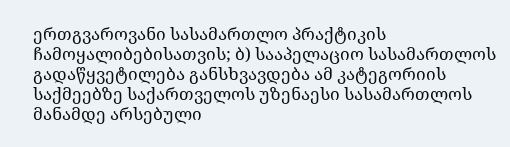ერთგვაროვანი სასამართლო პრაქტიკის ჩამოყალიბებისათვის; ბ) სააპელაციო სასამართლოს გადაწყვეტილება განსხვავდება ამ კატეგორიის საქმეებზე საქართველოს უზენაესი სასამართლოს მანამდე არსებული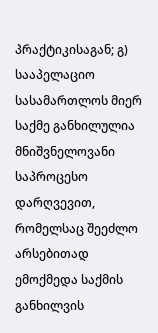პრაქტიკისაგან; გ) სააპელაციო სასამართლოს მიერ საქმე განხილულია მნიშვნელოვანი საპროცესო დარღვევით, რომელსაც შეეძლო არსებითად ემოქმედა საქმის განხილვის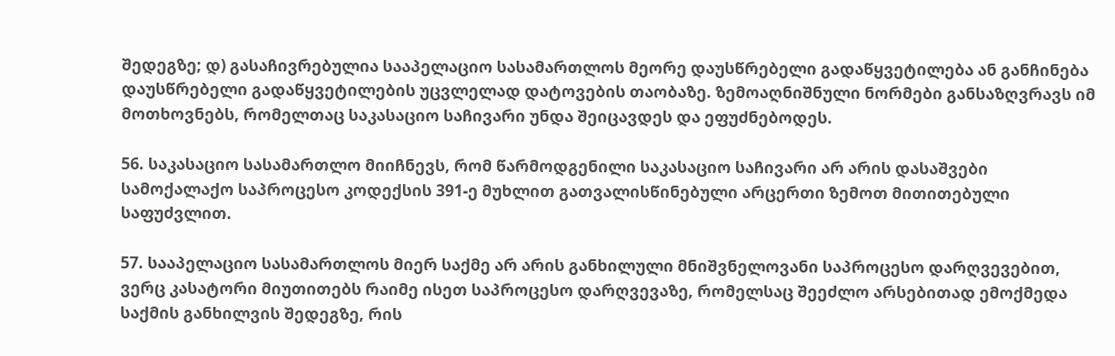შედეგზე; დ) გასაჩივრებულია სააპელაციო სასამართლოს მეორე დაუსწრებელი გადაწყვეტილება ან განჩინება დაუსწრებელი გადაწყვეტილების უცვლელად დატოვების თაობაზე. ზემოაღნიშნული ნორმები განსაზღვრავს იმ მოთხოვნებს, რომელთაც საკასაციო საჩივარი უნდა შეიცავდეს და ეფუძნებოდეს.

56. საკასაციო სასამართლო მიიჩნევს, რომ წარმოდგენილი საკასაციო საჩივარი არ არის დასაშვები სამოქალაქო საპროცესო კოდექსის 391-ე მუხლით გათვალისწინებული არცერთი ზემოთ მითითებული საფუძვლით.

57. სააპელაციო სასამართლოს მიერ საქმე არ არის განხილული მნიშვნელოვანი საპროცესო დარღვევებით, ვერც კასატორი მიუთითებს რაიმე ისეთ საპროცესო დარღვევაზე, რომელსაც შეეძლო არსებითად ემოქმედა საქმის განხილვის შედეგზე, რის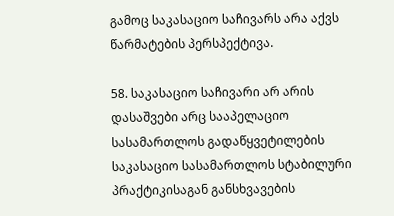გამოც საკასაციო საჩივარს არა აქვს წარმატების პერსპექტივა.

58. საკასაციო საჩივარი არ არის დასაშვები არც სააპელაციო სასამართლოს გადაწყვეტილების საკასაციო სასამართლოს სტაბილური პრაქტიკისაგან განსხვავების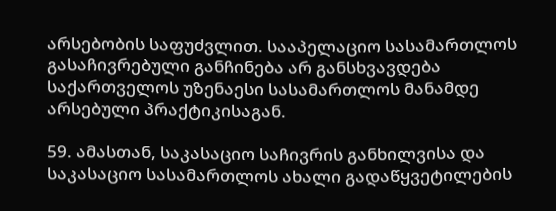არსებობის საფუძვლით. სააპელაციო სასამართლოს გასაჩივრებული განჩინება არ განსხვავდება საქართველოს უზენაესი სასამართლოს მანამდე არსებული პრაქტიკისაგან.

59. ამასთან, საკასაციო საჩივრის განხილვისა და საკასაციო სასამართლოს ახალი გადაწყვეტილების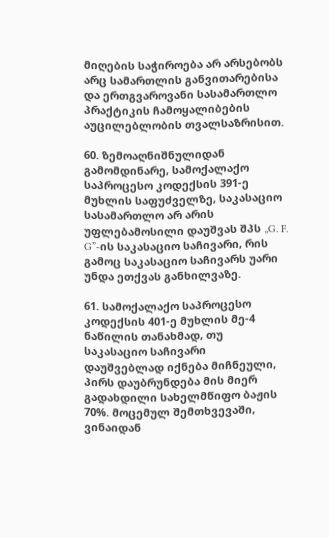მიღების საჭიროება არ არსებობს არც სამართლის განვითარებისა და ერთგვაროვანი სასამართლო პრაქტიკის ჩამოყალიბების აუცილებლობის თვალსაზრისით.

60. ზემოაღნიშნულიდან გამომდინარე, სამოქალაქო საპროცესო კოდექსის 391-ე მუხლის საფუძველზე, საკასაციო სასამართლო არ არის უფლებამოსილი დაუშვას შპს „G. F. G”-ის საკასაციო საჩივარი, რის გამოც საკასაციო საჩივარს უარი უნდა ეთქვას განხილვაზე.

61. სამოქალაქო საპროცესო კოდექსის 401-ე მუხლის მე-4 ნაწილის თანახმად, თუ საკასაციო საჩივარი დაუშვებლად იქნება მიჩნეული, პირს დაუბრუნდება მის მიერ გადახდილი სახელმწიფო ბაჟის 70%. მოცემულ შემთხვევაში, ვინაიდან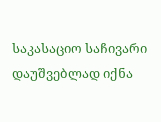საკასაციო საჩივარი დაუშვებლად იქნა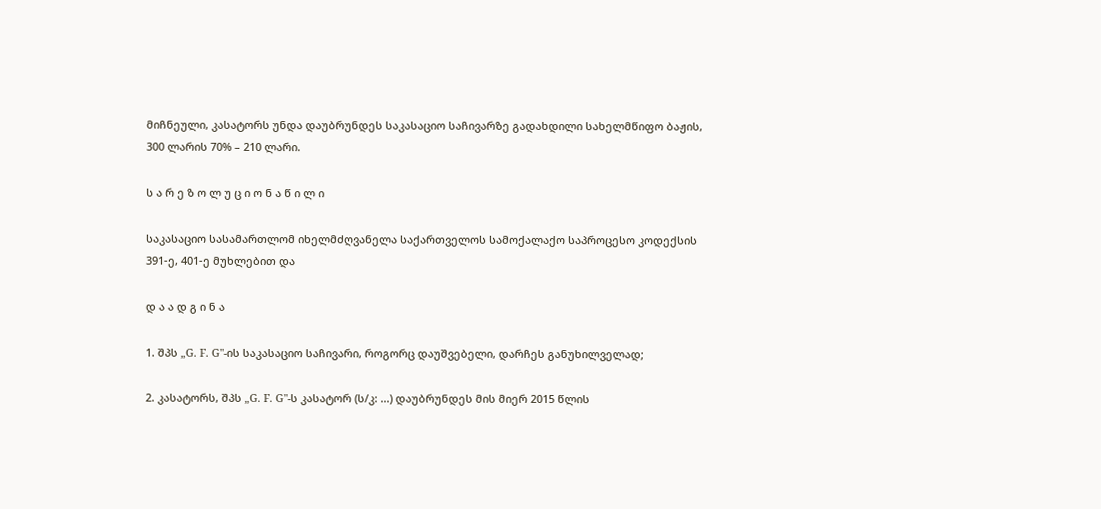მიჩნეული, კასატორს უნდა დაუბრუნდეს საკასაციო საჩივარზე გადახდილი სახელმწიფო ბაჟის, 300 ლარის 70% – 210 ლარი.

ს ა რ ე ზ ო ლ უ ც ი ო ნ ა წ ი ლ ი

საკასაციო სასამართლომ იხელმძღვანელა საქართველოს სამოქალაქო საპროცესო კოდექსის 391-ე, 401-ე მუხლებით და

დ ა ა დ გ ი ნ ა

1. შპს „G. F. G"-ის საკასაციო საჩივარი, როგორც დაუშვებელი, დარჩეს განუხილველად;

2. კასატორს, შპს „G. F. G"-ს კასატორ (ს/კ: ...) დაუბრუნდეს მის მიერ 2015 წლის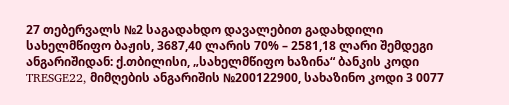27 თებერვალს №2 საგადახდო დავალებით გადახდილი სახელმწიფო ბაჟის, 3687,40 ლარის 70% – 2581,18 ლარი შემდეგი ანგარიშიდან: ქ.თბილისი, „სახელმწიფო ხაზინა“ ბანკის კოდი TRESGE22, მიმღების ანგარიშის №200122900, სახაზინო კოდი 3 0077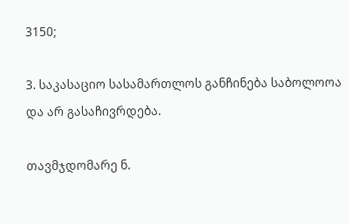3150;

3. საკასაციო სასამართლოს განჩინება საბოლოოა და არ გასაჩივრდება.

თავმჯდომარე ნ.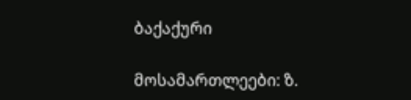ბაქაქური

მოსამართლეები: ზ.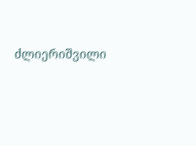ძლიერიშვილი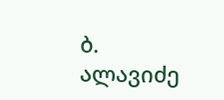ბ. ალავიძე